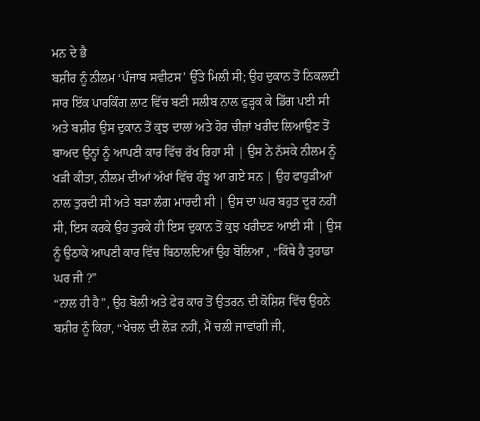ਮਨ ਦੇ ਭੈ
ਬਸ਼ੀਰ ਨੂੰ ਨੀਲਮ ‘ਪੰਜਾਬ ਸਵੀਟਸ’ ਉੱਤੇ ਮਿਲੀ ਸੀ; ਉਹ ਦੁਕਾਨ ਤੋਂ ਨਿਕਲਦੀ ਸਾਰ ਇੱਕ ਪਾਰਕਿੰਗ ਲਾਟ ਵਿੱਚ ਬਣੀ ਸਲੀਬ ਨਾਲ ਫੁੜ੍ਹਕ ਕੇ ਡਿੱਗ ਪਈ ਸੀ ਅਤੇ ਬਸ਼ੀਰ ਉਸ ਦੁਕਾਨ ਤੋਂ ਕੁਝ ਦਾਲਾਂ ਅਤੇ ਹੋਰ ਚੀਜ਼ਾਂ ਖਰੀਦ ਲਿਆਉਣ ਤੋਂ ਬਾਅਦ ਉਨ੍ਹਾਂ ਨੂੰ ਆਪਣੀ ਕਾਰ ਵਿੱਚ ਰੱਖ ਰਿਹਾ ਸੀ | ਉਸ ਨੇ ਨੱਸਕੇ ਨੀਲਮ ਨੂੰ ਖੜੀ ਕੀਤਾ, ਨੀਲਮ ਦੀਆਂ ਅੱਖਾਂ ਵਿੱਚ ਹੰਝੂ ਆ ਗਏ ਸਨ | ਉਹ ਫਾਹੁੜੀਆਂ ਨਾਲ ਤੁਰਦੀ ਸੀ ਅਤੇ ਬੜਾ ਲੰਗ ਮਾਰਦੀ ਸੀ | ਉਸ ਦਾ ਘਰ ਬਹੁਤ ਦੂਰ ਨਹੀਂ ਸੀ, ਇਸ ਕਰਕੇ ਉਹ ਤੁਰਕੇ ਹੀ ਇਸ ਦੁਕਾਨ ਤੋਂ ਕੁਝ ਖਰੀਦਣ ਆਈ ਸੀ | ਉਸ ਨੂੰ ਉਠਾਕੇ ਆਪਣੀ ਕਾਰ ਵਿੱਚ ਬਿਠਾਲਦਿਆਂ ਉਹ ਬੋਲਿਆ , “ਕਿੱਥੇ ਹੈ ਤੁਹਾਡਾ ਘਰ ਜੀ ?”
“ਨਾਲ ਹੀ ਹੈ”, ਉਹ ਬੋਲੀ ਅਤੇ ਫੇਰ ਕਾਰ ਤੋਂ ਉਤਰਨ ਦੀ ਕੋਸ਼ਿਸ਼ ਵਿੱਚ ਉਹਨੇ ਬਸ਼ੀਰ ਨੂੰ ਕਿਹਾ, “ਖੇਚਲ ਦੀ ਲੋੜ ਨਹੀਂ, ਮੈਂ ਚਲੀ ਜਾਵਾਂਗੀ ਜੀ,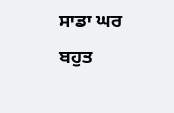ਸਾਡਾ ਘਰ ਬਹੁਤ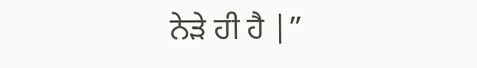ਨੇੜੇ ਹੀ ਹੈ |”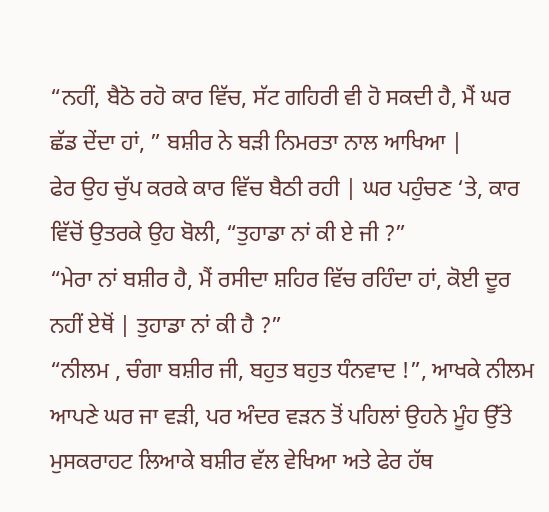“ਨਹੀਂ, ਬੈਠੋ ਰਹੋ ਕਾਰ ਵਿੱਚ, ਸੱਟ ਗਹਿਰੀ ਵੀ ਹੋ ਸਕਦੀ ਹੈ, ਮੈਂ ਘਰ ਛੱਡ ਦੇਂਦਾ ਹਾਂ, ” ਬਸ਼ੀਰ ਨੇ ਬੜੀ ਨਿਮਰਤਾ ਨਾਲ ਆਖਿਆ |
ਫੇਰ ਉਹ ਚੁੱਪ ਕਰਕੇ ਕਾਰ ਵਿੱਚ ਬੈਠੀ ਰਹੀ | ਘਰ ਪਹੁੰਚਣ ‘ਤੇ, ਕਾਰ ਵਿੱਚੋਂ ਉਤਰਕੇ ਉਹ ਬੋਲੀ, “ਤੁਹਾਡਾ ਨਾਂ ਕੀ ਏ ਜੀ ?”
“ਮੇਰਾ ਨਾਂ ਬਸ਼ੀਰ ਹੈ, ਮੈਂ ਰਸੀਦਾ ਸ਼ਹਿਰ ਵਿੱਚ ਰਹਿੰਦਾ ਹਾਂ, ਕੋਈ ਦੂਰ ਨਹੀਂ ਏਥੋਂ | ਤੁਹਾਡਾ ਨਾਂ ਕੀ ਹੈ ?”
“ਨੀਲਮ , ਚੰਗਾ ਬਸ਼ੀਰ ਜੀ, ਬਹੁਤ ਬਹੁਤ ਧੰਨਵਾਦ !”, ਆਖਕੇ ਨੀਲਮ ਆਪਣੇ ਘਰ ਜਾ ਵੜੀ, ਪਰ ਅੰਦਰ ਵੜਨ ਤੋਂ ਪਹਿਲਾਂ ਉਹਨੇ ਮੂੰਹ ਉੱਤੇ ਮੁਸਕਰਾਹਟ ਲਿਆਕੇ ਬਸ਼ੀਰ ਵੱਲ ਵੇਖਿਆ ਅਤੇ ਫੇਰ ਹੱਥ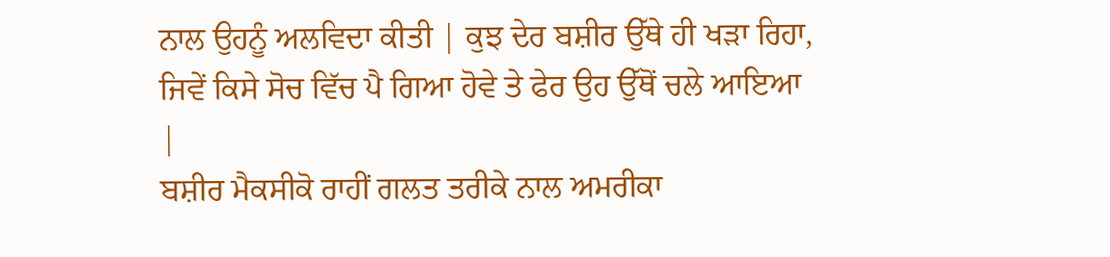ਨਾਲ ਉਹਨੂੰ ਅਲਵਿਦਾ ਕੀਤੀ | ਕੁਝ ਦੇਰ ਬਸ਼ੀਰ ਉੱਥੇ ਹੀ ਖੜਾ ਰਿਹਾ, ਜਿਵੇਂ ਕਿਸੇ ਸੋਚ ਵਿੱਚ ਪੈ ਗਿਆ ਹੋਵੇ ਤੇ ਫੇਰ ਉਹ ਉੱਥੋਂ ਚਲੇ ਆਇਆ |
ਬਸ਼ੀਰ ਮੈਕਸੀਕੋ ਰਾਹੀਂ ਗਲਤ ਤਰੀਕੇ ਨਾਲ ਅਮਰੀਕਾ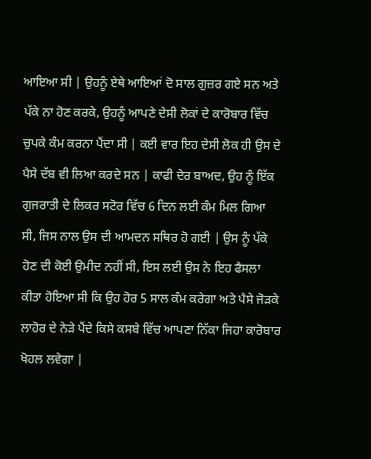ਆਇਆ ਸੀ | ਉਹਨੂੰ ਏਥੇ ਆਇਆਂ ਦੋ ਸਾਲ ਗੁਜ਼ਰ ਗਏ ਸਨ ਅਤੇ ਪੱਕੇ ਨਾ ਹੋਣ ਕਰਕੇ, ਉਹਨੂੰ ਆਪਣੇ ਦੇਸੀ ਲੋਕਾਂ ਦੇ ਕਾਰੋਬਾਰ ਵਿੱਚ ਚੁਪਕੇ ਕੰਮ ਕਰਨਾ ਪੈਂਦਾ ਸੀ | ਕਈ ਵਾਰ ਇਹ ਦੇਸੀ ਲੋਕ ਹੀ ਉਸ ਦੇ ਪੈਸੇ ਦੱਬ ਵੀ ਲਿਆ ਕਰਦੇ ਸਨ | ਕਾਫੀ ਦੇਰ ਬਾਅਦ, ਉਹ ਨੂੰ ਇੱਕ ਗੁਜਰਾਤੀ ਦੇ ਲਿਕਰ ਸਟੋਰ ਵਿੱਚ 6 ਦਿਨ ਲਈ ਕੰਮ ਮਿਲ ਗਿਆ ਸੀ, ਜਿਸ ਨਾਲ ਉਸ ਦੀ ਆਮਦਨ ਸਥਿਰ ਹੋ ਗਈ | ਉਸ ਨੂੰ ਪੱਕੇ ਹੋਣ ਦੀ ਕੋਈ ਉਮੀਦ ਨਹੀਂ ਸੀ, ਇਸ ਲਈ ਉਸ ਨੇ ਇਹ ਫੈਸਲਾ ਕੀਤਾ ਹੋਇਆ ਸੀ ਕਿ ਉਹ ਹੋਰ 5 ਸਾਲ ਕੰਮ ਕਰੇਗਾ ਅਤੇ ਪੈਸੇ ਜੋੜਕੇ ਲਾਹੋਰ ਦੇ ਨੇੜੇ ਪੈਂਦੇ ਕਿਸੇ ਕਸਬੇ ਵਿੱਚ ਆਪਣਾ ਨਿੱਕਾ ਜਿਹਾ ਕਾਰੋਬਾਰ ਖੋਹਲ ਲਵੇਗਾ |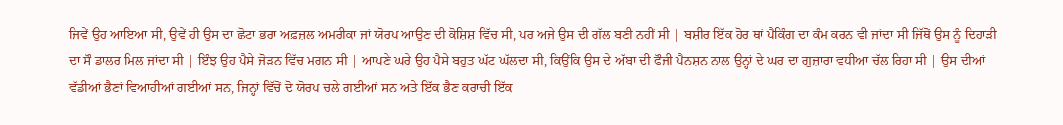ਜਿਵੇਂ ਉਹ ਆਇਆ ਸੀ, ਉਵੇਂ ਹੀ ਉਸ ਦਾ ਛੋਟਾ ਭਰਾ ਅਫ਼ਜ਼ਲ ਅਮਰੀਕਾ ਜਾਂ ਯੋਰਪ ਆਉਣ ਦੀ ਕੋਸ਼ਿਸ਼ ਵਿੱਚ ਸੀ, ਪਰ ਅਜੇ ਉਸ ਦੀ ਗੱਲ ਬਣੀ ਨਹੀਂ ਸੀ | ਬਸ਼ੀਰ ਇੱਕ ਹੋਰ ਥਾਂ ਪੈਕਿੰਗ ਦਾ ਕੰਮ ਕਰਨ ਵੀ ਜਾਂਦਾ ਸੀ ਜਿੱਥੋਂ ਉਸ ਨੂੰ ਦਿਹਾੜੀ ਦਾ ਸੌ ਡਾਲਰ ਮਿਲ ਜਾਂਦਾ ਸੀ | ਇੰਝ ਉਹ ਪੈਸੇ ਜੋੜਨ ਵਿੱਚ ਮਗਨ ਸੀ | ਆਪਣੇ ਘਰੇ ਉਹ ਪੈਸੇ ਬਹੁਤ ਘੱਟ ਘੱਲਦਾ ਸੀ, ਕਿਉਂਕਿ ਉਸ ਦੇ ਅੱਬਾ ਦੀ ਫੌਜੀ ਪੈਨਸ਼ਨ ਨਾਲ ਉਨ੍ਹਾਂ ਦੇ ਘਰ ਦਾ ਗੁਜ਼ਾਰਾ ਵਧੀਆ ਚੱਲ ਰਿਹਾ ਸੀ | ਉਸ ਦੀਆਂ ਵੱਡੀਆਂ ਭੈਣਾਂ ਵਿਆਹੀਆਂ ਗਈਆਂ ਸਨ, ਜਿਨ੍ਹਾਂ ਵਿੱਚੋਂ ਦੋ ਯੋਰਪ ਚਲੇ ਗਈਆਂ ਸਨ ਅਤੇ ਇੱਕ ਭੈਣ ਕਰਾਚੀ ਇੱਕ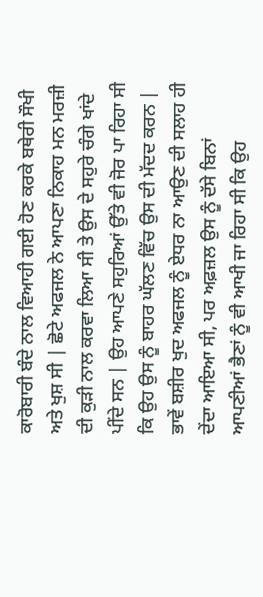ਕਾਰੋਬਾਰੀ ਬੰਦੇ ਨਾਲ ਵਿਆਹੀ ਗਈ ਹੋਣ ਕਰਕੇ ਬਥੇਰੀ ਸੌਖੀ ਅਤੇ ਖੁਸ਼ ਸੀ | ਛੋਟੇ ਅਫਜਲ ਨੇ ਆਪਣਾ ਨਿਕਾਹ ਮਨ ਮਰਜ਼ੀ ਦੀ ਕੁੜੀ ਨਾਲ ਕਰਵਾ ਲਿਆ ਸੀ ਤੇ ਉਸ ਦੇ ਸਹੁਰੇ ਚੰਗੇ ਖਾਂਦੇ ਪੀਂਦੇ ਸਨ | ਉਹ ਆਪਣੇ ਸਹੁਰਿਆਂ ਉੱਤੇ ਵੀ ਜੋਰ ਪਾ ਰਿਹਾ ਸੀ ਕਿ ਉਹ ਉਸ ਨੂੰ ਬਾਹਰ ਘੱਲਣ ਵਿੱਚ ਉਸ ਦੀ ਮੱਦਦ ਕਰਨ | ਭਾਵੇਂ ਬਸ਼ੀਰ ਖੁਦ ਅਫਜਲ ਨੂੰ ਏਧਰ ਨਾ ਆਉਣ ਦੀ ਸਲਾਹ ਹੀ ਦੇਂਦਾ ਆਇਆ ਸੀ, ਪਰ ਅਫ਼ਜ਼ਲ ਉਸ ਨੂੰ ਦੱਸੇ ਬਿਨਾਂ ਆਪਣੀਆਂ ਭੈਣਾਂ ਨੂੰ ਵੀ ਆਖੀ ਜਾ ਰਿਹਾ ਸੀ ਕਿ ਉਹ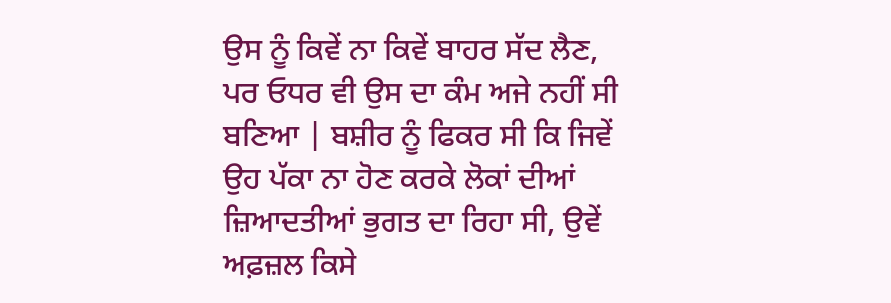ਉਸ ਨੂੰ ਕਿਵੇਂ ਨਾ ਕਿਵੇਂ ਬਾਹਰ ਸੱਦ ਲੈਣ, ਪਰ ਓਧਰ ਵੀ ਉਸ ਦਾ ਕੰਮ ਅਜੇ ਨਹੀਂ ਸੀ ਬਣਿਆ | ਬਸ਼ੀਰ ਨੂੰ ਫਿਕਰ ਸੀ ਕਿ ਜਿਵੇਂ ਉਹ ਪੱਕਾ ਨਾ ਹੋਣ ਕਰਕੇ ਲੋਕਾਂ ਦੀਆਂ ਜ਼ਿਆਦਤੀਆਂ ਭੁਗਤ ਦਾ ਰਿਹਾ ਸੀ, ਉਵੇਂ ਅਫ਼ਜ਼ਲ ਕਿਸੇ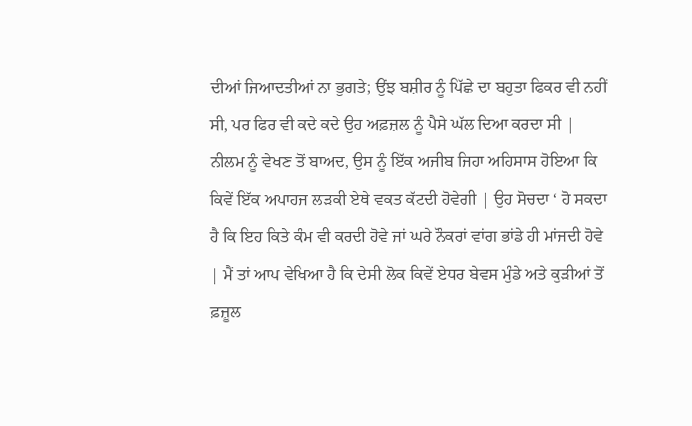ਦੀਆਂ ਜਿਆਦਤੀਆਂ ਨਾ ਭੁਗਤੇ; ਉਂਝ ਬਸ਼ੀਰ ਨੂੰ ਪਿੱਛੇ ਦਾ ਬਹੁਤਾ ਫਿਕਰ ਵੀ ਨਹੀਂ ਸੀ, ਪਰ ਫਿਰ ਵੀ ਕਦੇ ਕਦੇ ਉਹ ਅਫ਼ਜ਼ਲ ਨੂੰ ਪੈਸੇ ਘੱਲ ਦਿਆ ਕਰਦਾ ਸੀ |
ਨੀਲਮ ਨੂੰ ਵੇਖਣ ਤੋਂ ਬਾਅਦ, ਉਸ ਨੂੰ ਇੱਕ ਅਜੀਬ ਜਿਹਾ ਅਹਿਸਾਸ ਹੋਇਆ ਕਿ ਕਿਵੇਂ ਇੱਕ ਅਪਾਹਜ ਲੜਕੀ ਏਥੇ ਵਕਤ ਕੱਟਦੀ ਹੋਵੇਗੀ | ਉਹ ਸੋਚਦਾ ‘ ਹੋ ਸਕਦਾ ਹੈ ਕਿ ਇਹ ਕਿਤੇ ਕੰਮ ਵੀ ਕਰਦੀ ਹੋਵੇ ਜਾਂ ਘਰੇ ਨੌਕਰਾਂ ਵਾਂਗ ਭਾਂਡੇ ਹੀ ਮਾਂਜਦੀ ਹੋਵੇ | ਮੈਂ ਤਾਂ ਆਪ ਵੇਖਿਆ ਹੈ ਕਿ ਦੇਸੀ ਲੋਕ ਕਿਵੇਂ ਏਧਰ ਬੇਵਸ ਮੁੰਡੇ ਅਤੇ ਕੁੜੀਆਂ ਤੋਂ ਫ਼ਜ਼ੂਲ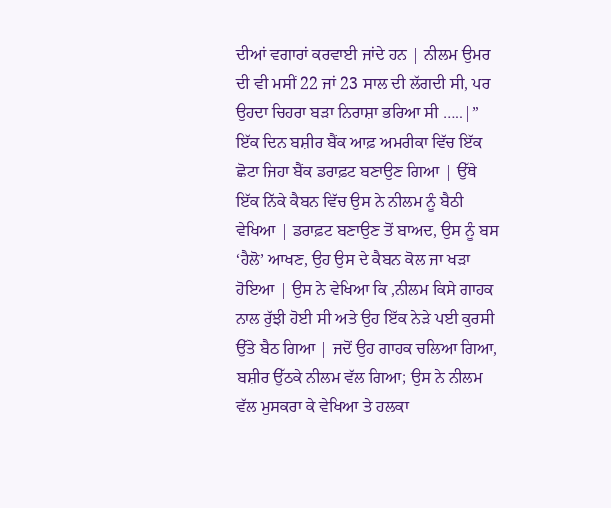ਦੀਆਂ ਵਗਾਰਾਂ ਕਰਵਾਈ ਜਾਂਦੇ ਹਨ | ਨੀਲਮ ਉਮਰ ਦੀ ਵੀ ਮਸੀਂ 22 ਜਾਂ 23 ਸਾਲ ਦੀ ਲੱਗਦੀ ਸੀ, ਪਰ ਉਹਦਾ ਚਿਹਰਾ ਬੜਾ ਨਿਰਾਸ਼ਾ ਭਰਿਆ ਸੀ …..|”
ਇੱਕ ਦਿਨ ਬਸ਼ੀਰ ਬੈਂਕ ਆਫ਼ ਅਮਰੀਕਾ ਵਿੱਚ ਇੱਕ ਛੋਟਾ ਜਿਹਾ ਬੈਂਕ ਡਰਾਫ਼ਟ ਬਣਾਉਣ ਗਿਆ | ਉੱਥੇ ਇੱਕ ਨਿੱਕੇ ਕੈਬਨ ਵਿੱਚ ਉਸ ਨੇ ਨੀਲਮ ਨੂੰ ਬੈਠੀ ਵੇਖਿਆ | ਡਰਾਫ਼ਟ ਬਣਾਉਣ ਤੋਂ ਬਾਅਦ, ਉਸ ਨੂੰ ਬਸ ‘ਹੈਲੋ’ ਆਖਣ, ਉਹ ਉਸ ਦੇ ਕੈਬਨ ਕੋਲ ਜਾ ਖੜਾ ਹੋਇਆ | ਉਸ ਨੇ ਵੇਖਿਆ ਕਿ ,ਨੀਲਮ ਕਿਸੇ ਗਾਹਕ ਨਾਲ ਰੁੱਝੀ ਹੋਈ ਸੀ ਅਤੇ ਉਹ ਇੱਕ ਨੇੜੇ ਪਈ ਕੁਰਸੀ ਉੱਤੇ ਬੈਠ ਗਿਆ | ਜਦੋਂ ਉਹ ਗਾਹਕ ਚਲਿਆ ਗਿਆ, ਬਸ਼ੀਰ ਉੱਠਕੇ ਨੀਲਮ ਵੱਲ ਗਿਆ; ਉਸ ਨੇ ਨੀਲਮ ਵੱਲ ਮੁਸਕਰਾ ਕੇ ਵੇਖਿਆ ਤੇ ਹਲਕਾ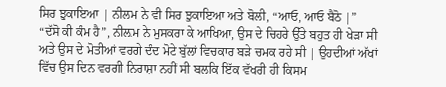ਸਿਰ ਝੁਕਾਇਆ | ਨੀਲਮ ਨੇ ਵੀ ਸਿਰ ਝੁਕਾਇਆ ਅਤੇ ਬੋਲੀ, “ਆਓ, ਆਓ ਬੈਠੋ |”
“ਦੱਸੋ ਕੀ ਕੰਮ ਹੈ”, ਨੀਲ਼ਮ ਨੇ ਮੁਸਕਰਾ ਕੇ ਆਖਿਆ, ਉਸ ਦੇ ਚਿਹਰੇ ਉੱਤੇ ਬਹੁਤ ਹੀ ਖੇੜਾ ਸੀ ਅਤੇ ਉਸ ਦੇ ਮੋਤੀਆਂ ਵਰਗੇ ਦੰਦ ਮੋਟੇ ਬੁੱਲਾਂ ਵਿਚਕਾਰ ਬੜੇ ਚਮਕ ਰਹੇ ਸੀ | ਉਹਦੀਆਂ ਅੱਖਾਂ ਵਿੱਚ ਉਸ ਦਿਨ ਵਰਗੀ ਨਿਰਾਸ਼ਾ ਨਹੀਂ ਸੀ ਬਲਕਿ ਇੱਕ ਵੱਖਰੀ ਹੀ ਕਿਸਮ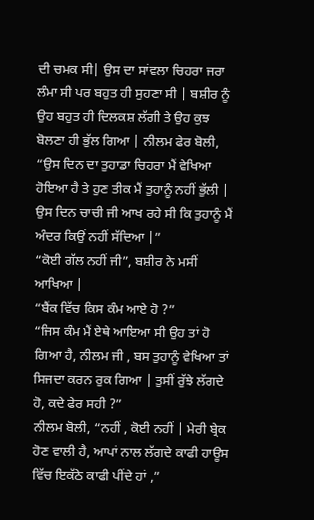ਦੀ ਚਮਕ ਸੀ| ਉਸ ਦਾ ਸਾਂਵਲਾ ਚਿਹਰਾ ਜਰਾ ਲੰਮਾ ਸੀ ਪਰ ਬਹੁਤ ਹੀ ਸੁਹਣਾ ਸੀ | ਬਸ਼ੀਰ ਨੂੰ ਉਹ ਬਹੁਤ ਹੀ ਦਿਲਕਸ਼ ਲੱਗੀ ਤੇ ਉਹ ਕੁਝ ਬੋਲਣਾ ਹੀ ਭੁੱਲ ਗਿਆ | ਨੀਲਮ ਫੇਰ ਬੋਲੀ, “ਉਸ ਦਿਨ ਦਾ ਤੁਹਾਡਾ ਚਿਹਰਾ ਮੈਂ ਵੇਖਿਆ ਹੋਇਆ ਹੈ ਤੇ ਹੁਣ ਤੀਕ ਮੈਂ ਤੁਹਾਨੂੰ ਨਹੀਂ ਭੁੱਲੀ | ਉਸ ਦਿਨ ਚਾਚੀ ਜੀ ਆਖ ਰਹੇ ਸੀ ਕਿ ਤੁਹਾਨੂੰ ਮੈਂ ਅੰਦਰ ਕਿਉਂ ਨਹੀਂ ਸੱਦਿਆ |”
“ਕੋਈ ਗੱਲ ਨਹੀਂ ਜੀ”, ਬਸ਼ੀਰ ਨੇ ਮਸੀਂ ਆਖਿਆ |
“ਬੈਂਕ ਵਿੱਚ ਕਿਸ ਕੰਮ ਆਏ ਹੋ ?”
“ਜਿਸ ਕੰਮ ਮੈਂ ਏਥੇ ਆਇਆ ਸੀ ਉਹ ਤਾਂ ਹੋ ਗਿਆ ਹੈ, ਨੀਲਮ ਜੀ , ਬਸ ਤੁਹਾਨੂੰ ਵੇਖਿਆ ਤਾਂ ਸਿਜਦਾ ਕਰਨ ਰੁਕ ਗਿਆ | ਤੁਸੀਂ ਰੁੱਝੇ ਲੱਗਦੇ ਹੋ, ਕਦੇ ਫੇਰ ਸਹੀ ?”
ਨੀਲਮ ਬੋਲੀ, “ਨਹੀਂ , ਕੋਈ ਨਹੀਂ | ਮੇਰੀ ਬ੍ਰੇਕ ਹੋਣ ਵਾਲੀ ਹੈ, ਆਪਾਂ ਨਾਲ ਲੱਗਦੇ ਕਾਫੀ ਹਾਊਸ ਵਿੱਚ ਇਕੱਠੇ ਕਾਫੀ ਪੀਂਦੇ ਹਾਂ ,”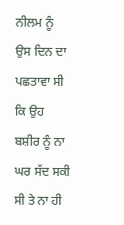ਨੀਲਮ ਨੂੰ ਉਸ ਦਿਨ ਦਾ ਪਛਤਾਵਾ ਸੀ ਕਿ ਉਹ ਬਸ਼ੀਰ ਨੂੰ ਨਾ ਘਰ ਸੱਦ ਸਕੀ ਸੀ ਤੇ ਨਾ ਹੀ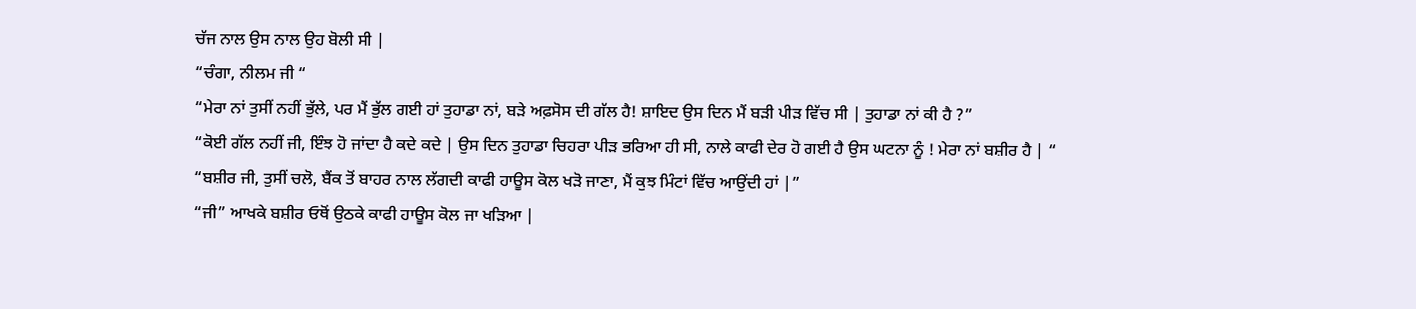ਚੱਜ ਨਾਲ ਉਸ ਨਾਲ ਉਹ ਬੋਲੀ ਸੀ |
“ਚੰਗਾ, ਨੀਲਮ ਜੀ “
“ਮੇਰਾ ਨਾਂ ਤੁਸੀਂ ਨਹੀਂ ਭੁੱਲੇ, ਪਰ ਮੈਂ ਭੁੱਲ ਗਈ ਹਾਂ ਤੁਹਾਡਾ ਨਾਂ, ਬੜੇ ਅਫ਼ਸੋਸ ਦੀ ਗੱਲ ਹੈ! ਸ਼ਾਇਦ ਉਸ ਦਿਨ ਮੈਂ ਬੜੀ ਪੀੜ ਵਿੱਚ ਸੀ | ਤੁਹਾਡਾ ਨਾਂ ਕੀ ਹੈ ?”
“ਕੋਈ ਗੱਲ ਨਹੀਂ ਜੀ, ਇੰਝ ਹੋ ਜਾਂਦਾ ਹੈ ਕਦੇ ਕਦੇ | ਉਸ ਦਿਨ ਤੁਹਾਡਾ ਚਿਹਰਾ ਪੀੜ ਭਰਿਆ ਹੀ ਸੀ, ਨਾਲੇ ਕਾਫੀ ਦੇਰ ਹੋ ਗਈ ਹੈ ਉਸ ਘਟਨਾ ਨੂੰ ! ਮੇਰਾ ਨਾਂ ਬਸ਼ੀਰ ਹੈ | “
“ਬਸ਼ੀਰ ਜੀ, ਤੁਸੀਂ ਚਲੋ, ਬੈਂਕ ਤੋਂ ਬਾਹਰ ਨਾਲ ਲੱਗਦੀ ਕਾਫੀ ਹਾਊਸ ਕੋਲ ਖੜੋ ਜਾਣਾ, ਮੈਂ ਕੁਝ ਮਿੰਟਾਂ ਵਿੱਚ ਆਉਂਦੀ ਹਾਂ |”
“ਜੀ” ਆਖਕੇ ਬਸ਼ੀਰ ਓਥੋਂ ਉਠਕੇ ਕਾਫੀ ਹਾਊਸ ਕੋਲ ਜਾ ਖੜਿਆ |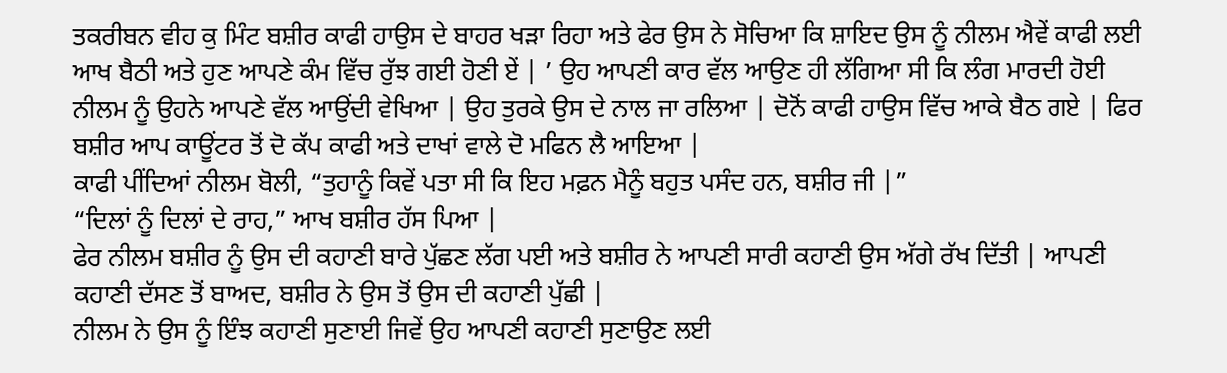ਤਕਰੀਬਨ ਵੀਹ ਕੁ ਮਿੰਟ ਬਸ਼ੀਰ ਕਾਫੀ ਹਾਉਸ ਦੇ ਬਾਹਰ ਖੜਾ ਰਿਹਾ ਅਤੇ ਫੇਰ ਉਸ ਨੇ ਸੋਚਿਆ ਕਿ ਸ਼ਾਇਦ ਉਸ ਨੂੰ ਨੀਲਮ ਐਵੇਂ ਕਾਫੀ ਲਈ ਆਖ ਬੈਠੀ ਅਤੇ ਹੁਣ ਆਪਣੇ ਕੰਮ ਵਿੱਚ ਰੁੱਝ ਗਈ ਹੋਣੀ ਏਂ | ’ ਉਹ ਆਪਣੀ ਕਾਰ ਵੱਲ ਆਉਣ ਹੀ ਲੱਗਿਆ ਸੀ ਕਿ ਲੰਗ ਮਾਰਦੀ ਹੋਈ ਨੀਲਮ ਨੂੰ ਉਹਨੇ ਆਪਣੇ ਵੱਲ ਆਉਂਦੀ ਵੇਖਿਆ | ਉਹ ਤੁਰਕੇ ਉਸ ਦੇ ਨਾਲ ਜਾ ਰਲਿਆ | ਦੋਨੋਂ ਕਾਫੀ ਹਾਉਸ ਵਿੱਚ ਆਕੇ ਬੈਠ ਗਏ | ਫਿਰ ਬਸ਼ੀਰ ਆਪ ਕਾਊਂਟਰ ਤੋਂ ਦੋ ਕੱਪ ਕਾਫੀ ਅਤੇ ਦਾਖਾਂ ਵਾਲੇ ਦੋ ਮਫਿਨ ਲੈ ਆਇਆ |
ਕਾਫੀ ਪੀਂਦਿਆਂ ਨੀਲਮ ਬੋਲੀ, “ਤੁਹਾਨੂੰ ਕਿਵੇਂ ਪਤਾ ਸੀ ਕਿ ਇਹ ਮਫ਼ਨ ਮੈਨੂੰ ਬਹੁਤ ਪਸੰਦ ਹਨ, ਬਸ਼ੀਰ ਜੀ |”
“ਦਿਲਾਂ ਨੂੰ ਦਿਲਾਂ ਦੇ ਰਾਹ,” ਆਖ ਬਸ਼ੀਰ ਹੱਸ ਪਿਆ |
ਫੇਰ ਨੀਲਮ ਬਸ਼ੀਰ ਨੂੰ ਉਸ ਦੀ ਕਹਾਣੀ ਬਾਰੇ ਪੁੱਛਣ ਲੱਗ ਪਈ ਅਤੇ ਬਸ਼ੀਰ ਨੇ ਆਪਣੀ ਸਾਰੀ ਕਹਾਣੀ ਉਸ ਅੱਗੇ ਰੱਖ ਦਿੱਤੀ | ਆਪਣੀ ਕਹਾਣੀ ਦੱਸਣ ਤੋਂ ਬਾਅਦ, ਬਸ਼ੀਰ ਨੇ ਉਸ ਤੋਂ ਉਸ ਦੀ ਕਹਾਣੀ ਪੁੱਛੀ |
ਨੀਲਮ ਨੇ ਉਸ ਨੂੰ ਇੰਝ ਕਹਾਣੀ ਸੁਣਾਈ ਜਿਵੇਂ ਉਹ ਆਪਣੀ ਕਹਾਣੀ ਸੁਣਾਉਣ ਲਈ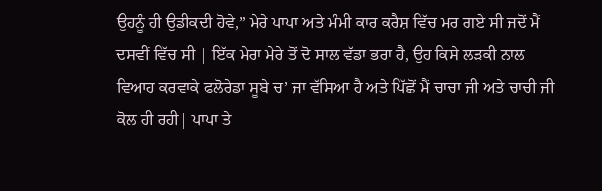ਉਹਨੂੰ ਹੀ ਉਡੀਕਦੀ ਹੋਵੇ,” ਮੇਰੇ ਪਾਪਾ ਅਤੇ ਮੰਮੀ ਕਾਰ ਕਰੈਸ਼ ਵਿੱਚ ਮਰ ਗਏ ਸੀ ਜਦੋਂ ਮੈਂ ਦਸਵੀਂ ਵਿੱਚ ਸੀ | ਇੱਕ ਮੇਰਾ ਮੇਰੇ ਤੋਂ ਦੋ ਸਾਲ ਵੱਡਾ ਭਰਾ ਹੈ, ਉਹ ਕਿਸੇ ਲੜਕੀ ਨਾਲ ਵਿਆਹ ਕਰਵਾਕੇ ਫਲੋਰੇਡਾ ਸੂਬੇ ਚ’ ਜਾ ਵੱਸਿਆ ਹੈ ਅਤੇ ਪਿੱਛੋਂ ਮੈਂ ਚਾਚਾ ਜੀ ਅਤੇ ਚਾਚੀ ਜੀ ਕੋਲ ਹੀ ਰਹੀ| ਪਾਪਾ ਤੇ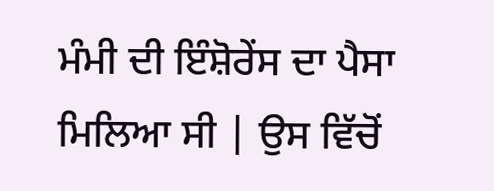ਮੰਮੀ ਦੀ ਇੰਸ਼ੋਰੇਂਸ ਦਾ ਪੈਸਾ ਮਿਲਿਆ ਸੀ | ਉਸ ਵਿੱਚੋਂ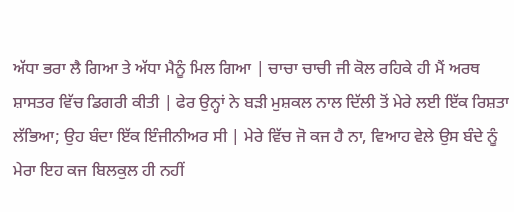ਅੱਧਾ ਭਰਾ ਲੈ ਗਿਆ ਤੇ ਅੱਧਾ ਮੈਨੂੰ ਮਿਲ ਗਿਆ | ਚਾਚਾ ਚਾਚੀ ਜੀ ਕੋਲ ਰਹਿਕੇ ਹੀ ਮੈਂ ਅਰਥ ਸ਼ਾਸਤਰ ਵਿੱਚ ਡਿਗਰੀ ਕੀਤੀ | ਫੇਰ ਉਨ੍ਹਾਂ ਨੇ ਬੜੀ ਮੁਸ਼ਕਲ ਨਾਲ ਦਿੱਲੀ ਤੋਂ ਮੇਰੇ ਲਈ ਇੱਕ ਰਿਸ਼ਤਾ ਲੱਭਿਆ; ਉਹ ਬੰਦਾ ਇੱਕ ਇੰਜੀਨੀਅਰ ਸੀ | ਮੇਰੇ ਵਿੱਚ ਜੋ ਕਜ ਹੈ ਨਾ, ਵਿਆਹ ਵੇਲੇ ਉਸ ਬੰਦੇ ਨੂੰ ਮੇਰਾ ਇਹ ਕਜ ਬਿਲਕੁਲ ਹੀ ਨਹੀਂ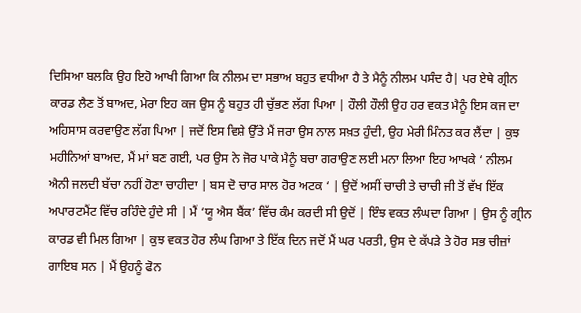ਦਿਸਿਆ ਬਲਕਿ ਉਹ ਇਹੋ ਆਖੀ ਗਿਆ ਕਿ ਨੀਲਮ ਦਾ ਸਭਾਅ ਬਹੁਤ ਵਧੀਆ ਹੈ ਤੇ ਮੈਨੂੰ ਨੀਲਮ ਪਸੰਦ ਹੈ| ਪਰ ਏਥੇ ਗ੍ਰੀਨ ਕਾਰਡ ਲੈਣ ਤੋਂ ਬਾਅਦ, ਮੇਰਾ ਇਹ ਕਜ ਉਸ ਨੂੰ ਬਹੁਤ ਹੀ ਚੁੱਭਣ ਲੱਗ ਪਿਆ | ਹੌਲੀ ਹੌਲੀ ਉਹ ਹਰ ਵਕਤ ਮੈਨੂੰ ਇਸ ਕਜ ਦਾ ਅਹਿਸਾਸ ਕਰਵਾਉਣ ਲੱਗ ਪਿਆ | ਜਦੋਂ ਇਸ ਵਿਸ਼ੇ ਉੱਤੇ ਮੈਂ ਜਰਾ ਉਸ ਨਾਲ ਸਖ਼ਤ ਹੁੰਦੀ, ਉਹ ਮੇਰੀ ਮਿੰਨਤ ਕਰ ਲੈਂਦਾ | ਕੁਝ ਮਹੀਨਿਆਂ ਬਾਅਦ, ਮੈਂ ਮਾਂ ਬਣ ਗਈ, ਪਰ ਉਸ ਨੇ ਜੋਰ ਪਾਕੇ ਮੈਨੂੰ ਬਚਾ ਗਰਾਉਣ ਲਈ ਮਨਾ ਲਿਆ ਇਹ ਆਖਕੇ ‘ ਨੀਲਮ ਐਨੀ ਜਲਦੀ ਬੱਚਾ ਨਹੀਂ ਹੋਣਾ ਚਾਹੀਦਾ | ਬਸ ਦੋ ਚਾਰ ਸਾਲ ਹੋਰ ਅਟਕ ‘ | ਉਦੋਂ ਅਸੀਂ ਚਾਚੀ ਤੇ ਚਾਚੀ ਜੀ ਤੋਂ ਵੱਖ ਇੱਕ ਅਪਾਰਟਮੈਂਟ ਵਿੱਚ ਰਹਿੰਦੇ ਹੁੰਦੇ ਸੀ | ਮੈਂ ‘ਯੂ ਐਸ ਬੈਂਕ’ ਵਿੱਚ ਕੰਮ ਕਰਦੀ ਸੀ ਉਦੋਂ | ਇੰਝ ਵਕਤ ਲੰਘਦਾ ਗਿਆ | ਉਸ ਨੂੰ ਗ੍ਰੀਨ ਕਾਰਡ ਵੀ ਮਿਲ ਗਿਆ | ਕੁਝ ਵਕਤ ਹੋਰ ਲੰਘ ਗਿਆ ਤੇ ਇੱਕ ਦਿਨ ਜਦੋਂ ਮੈਂ ਘਰ ਪਰਤੀ, ਉਸ ਦੇ ਕੱਪੜੇ ਤੇ ਹੋਰ ਸਭ ਚੀਜ਼ਾਂ ਗਾਇਬ ਸਨ | ਮੈਂ ਉਹਨੂੰ ਫੋਨ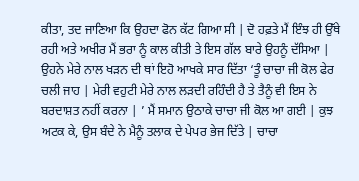ਕੀਤਾ, ਤਦ ਜਾਣਿਆ ਕਿ ਉਹਦਾ ਫੋਨ ਕੱਟ ਗਿਆ ਸੀ | ਦੋ ਹਫ਼ਤੇ ਮੈਂ ਇੰਝ ਹੀ ਉੱਥੇ ਰਹੀ ਅਤੇ ਅਖੀਰ ਮੈਂ ਭਰਾ ਨੂੰ ਕਾਲ ਕੀਤੀ ਤੇ ਇਸ ਗੱਲ ਬਾਰੇ ਉਹਨੂੰ ਦੱਸਿਆ | ਉਹਨੇ ਮੇਰੇ ਨਾਲ ਖੜਨ ਦੀ ਥਾਂ ਇਹੋ ਆਖਕੇ ਸਾਰ ਦਿੱਤਾ ‘ਤੂੰ ਚਾਚਾ ਜੀ ਕੋਲ ਫੇਰ ਚਲੀ ਜਾਹ | ਮੇਰੀ ਵਹੁਟੀ ਮੇਰੇ ਨਾਲ ਲੜਦੀ ਰਹਿੰਦੀ ਹੈ ਤੇ ਤੈਨੂੰ ਵੀ ਇਸ ਨੇ ਬਰਦਾਸ਼ਤ ਨਹੀਂ ਕਰਨਾ | ’ ਮੈਂ ਸਮਾਨ ਉਠਾਕੇ ਚਾਚਾ ਜੀ ਕੋਲ ਆ ਗਈ | ਕੁਝ ਅਟਕ ਕੇ, ਉਸ ਬੰਦੇ ਨੇ ਮੈਨੂੰ ਤਲਾਕ ਦੇ ਪੇਪਰ ਭੇਜ ਦਿੱਤੇ | ਚਾਚਾ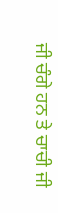ਜੀ ਚੰਗੇ ਹਨ ਤੇ ਚਾਚੀ ਜੀ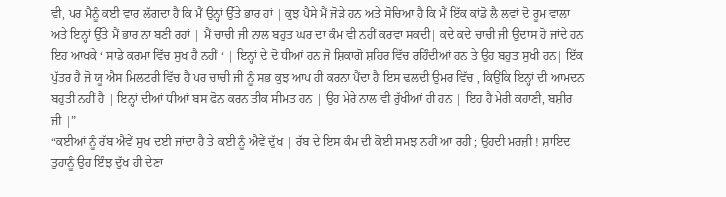ਵੀ, ਪਰ ਮੈਨੂੰ ਕਈ ਵਾਰ ਲੱਗਦਾ ਹੈ ਕਿ ਮੈਂ ਉਨ੍ਹਾਂ ਉੱਤੇ ਭਾਰ ਹਾਂ | ਕੁਝ ਪੈਸੇ ਮੈਂ ਜੋੜੇ ਹਨ ਅਤੇ ਸੋਚਿਆ ਹੈ ਕਿ ਮੈਂ ਇੱਕ ਕਾਂਡੋ ਲੈ ਲਵਾਂ ਦੋ ਰੂਮ ਵਾਲਾ ਅਤੇ ਇਨ੍ਹਾਂ ਉੱਤੇ ਮੈਂ ਭਾਰ ਨਾ ਬਣੀ ਰਹਾਂ | ਮੈਂ ਚਾਚੀ ਜੀ ਨਾਲ ਬਹੁਤ ਘਰ ਦਾ ਕੰਮ ਵੀ ਨਹੀਂ ਕਰਵਾ ਸਕਦੀ| ਕਦੇ ਕਦੇ ਚਾਚੀ ਜੀ ਉਦਾਸ ਹੋ ਜਾਂਦੇ ਹਨ ਇਹ ਆਖਕੇ ‘ ਸਾਡੇ ਕਰਮਾ ਵਿੱਚ ਸੁਖ ਹੈ ਨਹੀਂ ‘ | ਇਨ੍ਹਾਂ ਦੇ ਦੋ ਧੀਆਂ ਹਨ ਜੋ ਸ਼ਿਕਾਗੋ ਸ਼ਹਿਰ ਵਿੱਚ ਰਹਿੰਦੀਆਂ ਹਨ ਤੇ ਉਹ ਬਹੁਤ ਸੁਖੀ ਹਨ| ਇੱਕ ਪੁੱਤਰ ਹੈ ਜੋ ਯੂ ਐਸ ਮਿਲਟਰੀ ਵਿੱਚ ਹੈ ਪਰ ਚਾਚੀ ਜੀ ਨੂੰ ਸਭ ਕੁਝ ਆਪ ਹੀ ਕਰਨਾ ਪੈਂਦਾ ਹੈ ਇਸ ਢਲਦੀ ਉਮਰ ਵਿੱਚ , ਕਿਉਂਕਿ ਇਨ੍ਹਾਂ ਦੀ ਆਮਦਨ ਬਹੁਤੀ ਨਹੀਂ ਹੈ | ਇਨ੍ਹਾਂ ਦੀਆਂ ਧੀਆਂ ਬਸ ਫੋਨ ਕਰਨ ਤੀਕ ਸੀਮਤ ਹਨ | ਉਹ ਮੇਰੇ ਨਾਲ ਵੀ ਰੁੱਖੀਆਂ ਹੀ ਹਨ | ਇਹ ਹੈ ਮੇਰੀ ਕਹਾਣੀ, ਬਸ਼ੀਰ ਜੀ |”
“ਕਈਆਂ ਨੂੰ ਰੱਬ ਐਵੇਂ ਸੁਖ ਦਈ ਜਾਂਦਾ ਹੈ ਤੇ ਕਈ ਨੂੰ ਐਵੇਂ ਦੁੱਖ | ਰੱਬ ਦੇ ਇਸ ਕੰਮ ਦੀ ਕੋਈ ਸਮਝ ਨਹੀਂ ਆ ਰਹੀ ; ਉਹਦੀ ਮਰਜ਼ੀ ! ਸ਼ਾਇਦ ਤੁਹਾਨੂੰ ਉਹ ਇੰਝ ਦੁੱਖ ਹੀ ਦੇਣਾ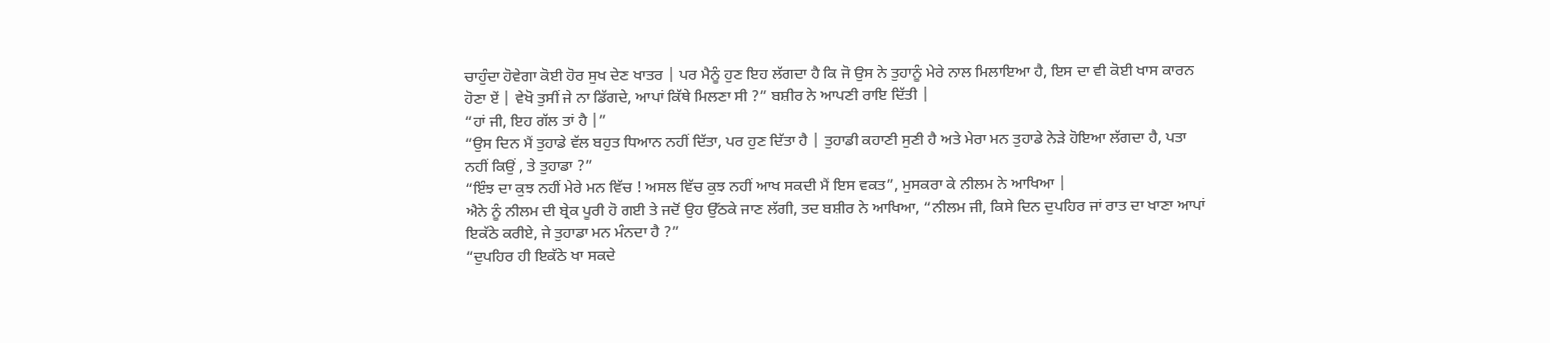ਚਾਹੁੰਦਾ ਹੋਵੇਗਾ ਕੋਈ ਹੋਰ ਸੁਖ ਦੇਣ ਖਾਤਰ | ਪਰ ਮੈਨੂੰ ਹੁਣ ਇਹ ਲੱਗਦਾ ਹੈ ਕਿ ਜੋ ਉਸ ਨੇ ਤੁਹਾਨੂੰ ਮੇਰੇ ਨਾਲ ਮਿਲਾਇਆ ਹੈ, ਇਸ ਦਾ ਵੀ ਕੋਈ ਖਾਸ ਕਾਰਨ ਹੋਣਾ ਏਂ | ਵੇਖੋ ਤੁਸੀਂ ਜੇ ਨਾ ਡਿੱਗਦੇ, ਆਪਾਂ ਕਿੱਥੇ ਮਿਲਣਾ ਸੀ ?” ਬਸ਼ੀਰ ਨੇ ਆਪਣੀ ਰਾਇ ਦਿੱਤੀ |
“ਹਾਂ ਜੀ, ਇਹ ਗੱਲ ਤਾਂ ਹੈ |”
“ਉਸ ਦਿਨ ਮੈਂ ਤੁਹਾਡੇ ਵੱਲ ਬਹੁਤ ਧਿਆਨ ਨਹੀਂ ਦਿੱਤਾ, ਪਰ ਹੁਣ ਦਿੱਤਾ ਹੈ | ਤੁਹਾਡੀ ਕਹਾਣੀ ਸੁਣੀ ਹੈ ਅਤੇ ਮੇਰਾ ਮਨ ਤੁਹਾਡੇ ਨੇੜੇ ਹੋਇਆ ਲੱਗਦਾ ਹੈ, ਪਤਾ ਨਹੀਂ ਕਿਉਂ , ਤੇ ਤੁਹਾਡਾ ?”
“ਇੰਝ ਦਾ ਕੁਝ ਨਹੀਂ ਮੇਰੇ ਮਨ ਵਿੱਚ ! ਅਸਲ ਵਿੱਚ ਕੁਝ ਨਹੀਂ ਆਖ ਸਕਦੀ ਮੈਂ ਇਸ ਵਕਤ”, ਮੁਸਕਰਾ ਕੇ ਨੀਲਮ ਨੇ ਆਖਿਆ |
ਐਨੇ ਨੂੰ ਨੀਲਮ ਦੀ ਬ੍ਰੇਕ ਪੂਰੀ ਹੋ ਗਈ ਤੇ ਜਦੋਂ ਉਹ ਉੱਠਕੇ ਜਾਣ ਲੱਗੀ, ਤਦ ਬਸ਼ੀਰ ਨੇ ਆਖਿਆ, “ਨੀਲਮ ਜੀ, ਕਿਸੇ ਦਿਨ ਦੁਪਹਿਰ ਜਾਂ ਰਾਤ ਦਾ ਖਾਣਾ ਆਪਾਂ ਇਕੱਠੇ ਕਰੀਏ, ਜੇ ਤੁਹਾਡਾ ਮਨ ਮੰਨਦਾ ਹੈ ?”
“ਦੁਪਹਿਰ ਹੀ ਇਕੱਠੇ ਖਾ ਸਕਦੇ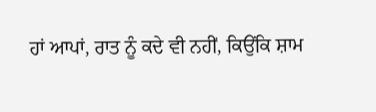ਹਾਂ ਆਪਾਂ, ਰਾਤ ਨੂੰ ਕਦੇ ਵੀ ਨਹੀਂ, ਕਿਉਂਕਿ ਸ਼ਾਮ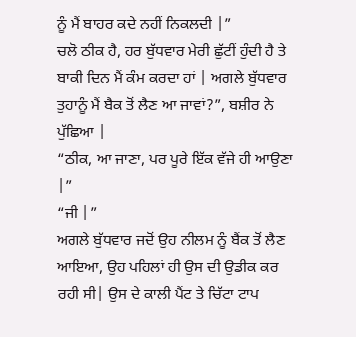ਨੂੰ ਮੈਂ ਬਾਹਰ ਕਦੇ ਨਹੀਂ ਨਿਕਲਦੀ |”
ਚਲੋ ਠੀਕ ਹੈ, ਹਰ ਬੁੱਧਵਾਰ ਮੇਰੀ ਛੁੱਟੀਂ ਹੁੰਦੀ ਹੈ ਤੇ ਬਾਕੀ ਦਿਨ ਮੈਂ ਕੰਮ ਕਰਦਾ ਹਾਂ | ਅਗਲੇ ਬੁੱਧਵਾਰ ਤੁਹਾਨੂੰ ਮੈਂ ਬੈਕ ਤੋਂ ਲੈਣ ਆ ਜਾਵਾਂ?”, ਬਸ਼ੀਰ ਨੇ ਪੁੱਛਿਆ |
“ਠੀਕ, ਆ ਜਾਣਾ, ਪਰ ਪੂਰੇ ਇੱਕ ਵੱਜੇ ਹੀ ਆਉਣਾ |”
“ਜੀ |”
ਅਗਲੇ ਬੁੱਧਵਾਰ ਜਦੋਂ ਉਹ ਨੀਲਮ ਨੂੰ ਬੈਂਕ ਤੋਂ ਲੈਣ ਆਇਆ, ਉਹ ਪਹਿਲਾਂ ਹੀ ਉਸ ਦੀ ਉਡੀਕ ਕਰ ਰਹੀ ਸੀ| ਉਸ ਦੇ ਕਾਲੀ ਪੈਂਟ ਤੇ ਚਿੱਟਾ ਟਾਪ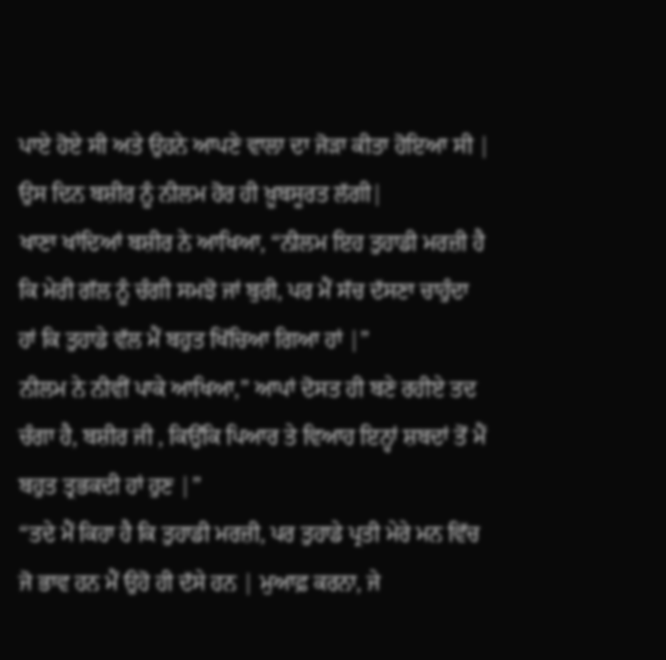ਪਾਏ ਹੋਏ ਸੀ ਅਤੇ ਉਹਨੇ ਆਪਣੇ ਵਾਲਾ ਦਾ ਜੋੜਾ ਕੀਤਾ ਹੋਇਆ ਸੀ | ਉਸ ਦਿਨ ਬਸ਼ੀਰ ਨੂੰ ਨੀਲਮ ਹੋਰ ਹੀ ਖ਼ੂਬਸੂਰਤ ਲੱਗੀ|
ਖਾਣਾ ਖਾਂਦਿਆਂ ਬਸ਼ੀਰ ਨੇ ਆਖਿਆ, “ਨੀਲਮ ਇਹ ਤੁਹਾਡੀ ਮਰਜ਼ੀ ਹੈ ਕਿ ਮੇਰੀ ਗੱਲ ਨੂੰ ਚੰਗੀ ਸਮਝੋ ਜਾਂ ਬੁਰੀ, ਪਰ ਮੈਂ ਸੱਚ ਦੱਸਣਾ ਚਾਹੁੰਦਾ ਹਾਂ ਕਿ ਤੁਹਾਡੇ ਵੱਲ ਮੈਂ ਬਹੁਤ ਖਿੱਚਿਆ ਗਿਆ ਹਾਂ |”
ਨੀਲਮ ਨੇ ਨੀਵੀਂ ਪਾਕੇ ਆਖਿਆ,” ਆਪਾਂ ਦੋਸਤ ਹੀ ਬਣੇ ਰਹੀਏ ਤਦ ਚੰਗਾ ਹੈ, ਬਸ਼ੀਰ ਜੀ , ਕਿਉਂਕਿ ਪਿਆਰ ਤੇ ਵਿਆਹ ਇਨ੍ਹਾਂ ਸ਼ਬਦਾਂ ਤੋਂ ਮੈਂ ਬਹੁਤ ਤ੍ਰਭਕਦੀ ਹਾਂ ਹੁਣ |”
“ਤਦੇ ਮੈਂ ਕਿਹਾ ਹੈ ਕਿ ਤੁਹਾਡੀ ਮਰਜ਼ੀ, ਪਰ ਤੁਹਾਡੇ ਪ੍ਰਤੀ ਮੇਰੇ ਮਨ ਵਿੱਚ ਜੋ ਭਾਵ ਹਨ ਮੈਂ ਉਹੋ ਹੀ ਦੱਸੇ ਹਨ | ਮੁਆਫ਼ ਕਰਨਾ, ਜੇ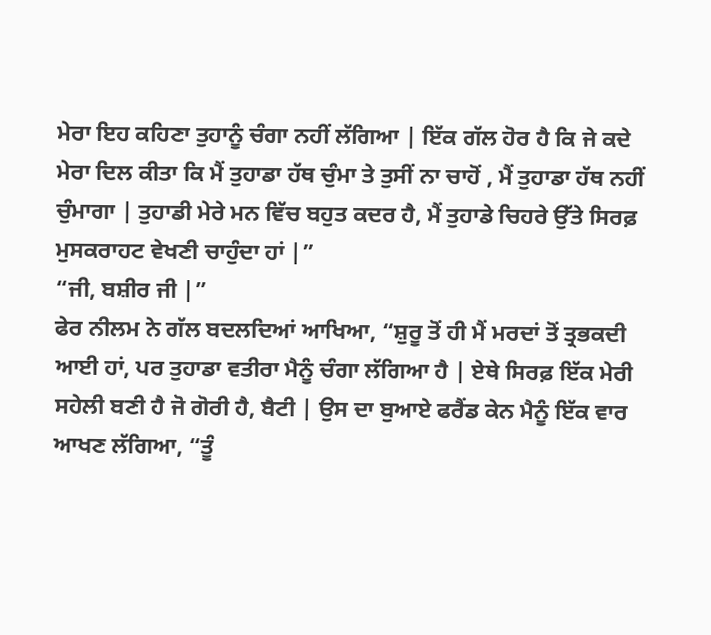ਮੇਰਾ ਇਹ ਕਹਿਣਾ ਤੁਹਾਨੂੰ ਚੰਗਾ ਨਹੀਂ ਲੱਗਿਆ | ਇੱਕ ਗੱਲ ਹੋਰ ਹੈ ਕਿ ਜੇ ਕਦੇ ਮੇਰਾ ਦਿਲ ਕੀਤਾ ਕਿ ਮੈਂ ਤੁਹਾਡਾ ਹੱਥ ਚੁੰਮਾ ਤੇ ਤੁਸੀਂ ਨਾ ਚਾਹੋਂ , ਮੈਂ ਤੁਹਾਡਾ ਹੱਥ ਨਹੀਂ ਚੁੰਮਾਗਾ | ਤੁਹਾਡੀ ਮੇਰੇ ਮਨ ਵਿੱਚ ਬਹੁਤ ਕਦਰ ਹੈ, ਮੈਂ ਤੁਹਾਡੇ ਚਿਹਰੇ ਉੱਤੇ ਸਿਰਫ਼ ਮੁਸਕਰਾਹਟ ਵੇਖਣੀ ਚਾਹੁੰਦਾ ਹਾਂ |”
“ਜੀ, ਬਸ਼ੀਰ ਜੀ |”
ਫੇਰ ਨੀਲਮ ਨੇ ਗੱਲ ਬਦਲਦਿਆਂ ਆਖਿਆ, “ਸ਼ੁਰੂ ਤੋਂ ਹੀ ਮੈਂ ਮਰਦਾਂ ਤੋਂ ਤ੍ਰਭਕਦੀ ਆਈ ਹਾਂ, ਪਰ ਤੁਹਾਡਾ ਵਤੀਰਾ ਮੈਨੂੰ ਚੰਗਾ ਲੱਗਿਆ ਹੈ | ਏਥੇ ਸਿਰਫ਼ ਇੱਕ ਮੇਰੀ ਸਹੇਲੀ ਬਣੀ ਹੈ ਜੋ ਗੋਰੀ ਹੈ, ਬੈਟੀ | ਉਸ ਦਾ ਬੁਆਏ ਫਰੈਂਡ ਕੇਨ ਮੈਨੂੰ ਇੱਕ ਵਾਰ ਆਖਣ ਲੱਗਿਆ, “ਤੂੰ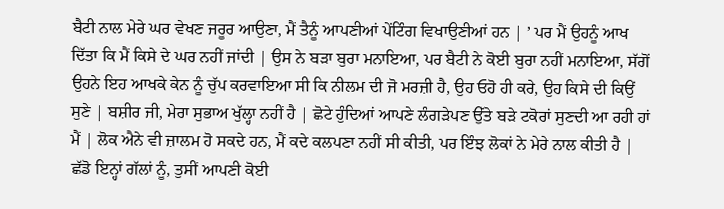ਬੈਟੀ ਨਾਲ ਮੇਰੇ ਘਰ ਵੇਖਣ ਜਰੂਰ ਆਉਣਾ, ਮੈਂ ਤੈਨੂੰ ਆਪਣੀਆਂ ਪੇਂਟਿੰਗ ਵਿਖਾਉਣੀਆਂ ਹਨ | ’ ਪਰ ਮੈਂ ਉਹਨੂੰ ਆਖ ਦਿੱਤਾ ਕਿ ਮੈਂ ਕਿਸੇ ਦੇ ਘਰ ਨਹੀਂ ਜਾਂਦੀ | ਉਸ ਨੇ ਬੜਾ ਬੁਰਾ ਮਨਾਇਆ, ਪਰ ਬੈਟੀ ਨੇ ਕੋਈ ਬੁਰਾ ਨਹੀਂ ਮਨਾਇਆ, ਸੱਗੋਂ ਉਹਨੇ ਇਹ ਆਖਕੇ ਕੇਨ ਨੂੰ ਚੁੱਪ ਕਰਵਾਇਆ ਸੀ ਕਿ ਨੀਲਮ ਦੀ ਜੋ ਮਰਜ਼ੀ ਹੈ, ਉਹ ਓਹੋ ਹੀ ਕਰੇ, ਉਹ ਕਿਸੇ ਦੀ ਕਿਉਂ ਸੁਣੇ | ਬਸ਼ੀਰ ਜੀ, ਮੇਰਾ ਸੁਭਾਅ ਖੁੱਲ੍ਹਾ ਨਹੀਂ ਹੈ | ਛੋਟੇ ਹੁੰਦਿਆਂ ਆਪਣੇ ਲੰਗੜੇਪਣ ਉੱਤੇ ਬੜੇ ਟਕੋਰਾਂ ਸੁਣਦੀ ਆ ਰਹੀ ਹਾਂ ਮੈਂ | ਲੋਕ ਐਨੇ ਵੀ ਜ਼ਾਲਮ ਹੋ ਸਕਦੇ ਹਨ, ਮੈਂ ਕਦੇ ਕਲਪਣਾ ਨਹੀਂ ਸੀ ਕੀਤੀ, ਪਰ ਇੰਝ ਲੋਕਾਂ ਨੇ ਮੇਰੇ ਨਾਲ ਕੀਤੀ ਹੈ | ਛੱਡੋ ਇਨ੍ਹਾਂ ਗੱਲਾਂ ਨੂੰ, ਤੁਸੀਂ ਆਪਣੀ ਕੋਈ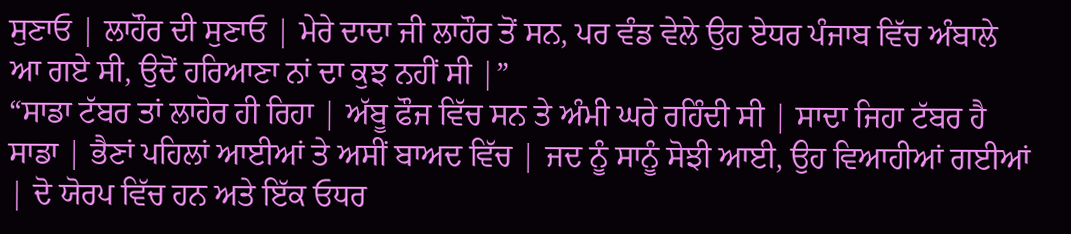ਸੁਣਾਓ | ਲਾਹੌਰ ਦੀ ਸੁਣਾਓ | ਮੇਰੇ ਦਾਦਾ ਜੀ ਲਾਹੌਰ ਤੋਂ ਸਨ, ਪਰ ਵੰਡ ਵੇਲੇ ਉਹ ਏਧਰ ਪੰਜਾਬ ਵਿੱਚ ਅੰਬਾਲੇ ਆ ਗਏ ਸੀ, ਉਦੋਂ ਹਰਿਆਣਾ ਨਾਂ ਦਾ ਕੁਝ ਨਹੀਂ ਸੀ |”
“ਸਾਡਾ ਟੱਬਰ ਤਾਂ ਲਾਹੋਰ ਹੀ ਰਿਹਾ | ਅੱਬੂ ਫੌਜ ਵਿੱਚ ਸਨ ਤੇ ਅੰਮੀ ਘਰੇ ਰਹਿੰਦੀ ਸੀ | ਸਾਦਾ ਜਿਹਾ ਟੱਬਰ ਹੈ ਸਾਡਾ | ਭੈਣਾਂ ਪਹਿਲਾਂ ਆਈਆਂ ਤੇ ਅਸੀਂ ਬਾਅਦ ਵਿੱਚ | ਜਦ ਨੂੰ ਸਾਨੂੰ ਸੋਝੀ ਆਈ, ਉਹ ਵਿਆਹੀਆਂ ਗਈਆਂ | ਦੋ ਯੋਰਪ ਵਿੱਚ ਹਨ ਅਤੇ ਇੱਕ ਓਧਰ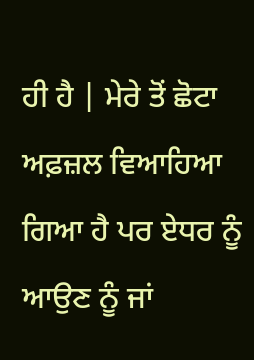ਹੀ ਹੈ | ਮੇਰੇ ਤੋਂ ਛੋਟਾ ਅਫ਼ਜ਼ਲ ਵਿਆਹਿਆ ਗਿਆ ਹੈ ਪਰ ਏਧਰ ਨੂੰ ਆਉਣ ਨੂੰ ਜਾਂ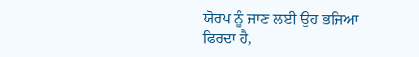ਯੋਰਪ ਨੂੰ ਜਾਣ ਲਈ ਉਹ ਭਜਿਆ ਫਿਰਦਾ ਹੈ,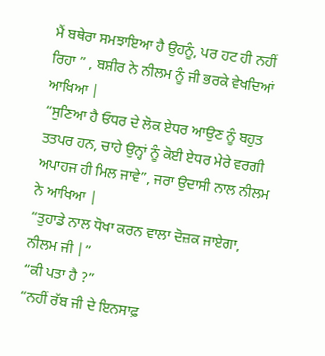ਮੈਂ ਬਥੇਰਾ ਸਮਝਾਇਆ ਹੈ ਉਹਨੂੰ, ਪਰ ਹਟ ਹੀ ਨਹੀਂ ਰਿਹਾ ” , ਬਸ਼ੀਰ ਨੇ ਨੀਲਮ ਨੂੰ ਜੀ ਭਰਕੇ ਵੇਖਦਿਆਂ ਆਖਿਆ |
“ਸੁਣਿਆ ਹੈ ਓਧਰ ਦੇ ਲੋਕ ਏਧਰ ਆਉਣ ਨੂੰ ਬਹੁਤ ਤਤਪਰ ਹਨ, ਚਾਹੇ ਉਨ੍ਹਾਂ ਨੂੰ ਕੋਈ ਏਧਰ ਮੇਰੇ ਵਰਗੀ ਅਪਾਹਜ ਹੀ ਮਿਲ ਜਾਵੇ”, ਜਰਾ ਉਦਾਸੀ ਨਾਲ ਨੀਲਮ ਨੇ ਆਖਿਆ |
“ਤੁਹਾਡੇ ਨਾਲ ਧੋਖਾ ਕਰਨ ਵਾਲਾ ਦੋਜ਼ਕ ਜਾਏਗਾ, ਨੀਲਮ ਜੀ |”
“ਕੀ ਪਤਾ ਹੈ ?”
“ਨਹੀਂ ਰੱਬ ਜੀ ਦੇ ਇਨਸਾਫ਼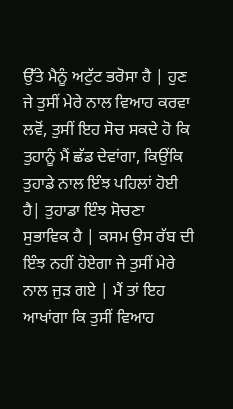ਉੱਤੇ ਮੈਨੂੰ ਅਟੁੱਟ ਭਰੋਸਾ ਹੈ | ਹੁਣ ਜੇ ਤੁਸੀਂ ਮੇਰੇ ਨਾਲ ਵਿਆਹ ਕਰਵਾ ਲਵੋਂ, ਤੁਸੀਂ ਇਹ ਸੋਚ ਸਕਦੇ ਹੋ ਕਿ ਤੁਹਾਨੂੰ ਮੈਂ ਛੱਡ ਦੇਵਾਂਗਾ, ਕਿਉਂਕਿ ਤੁਹਾਡੇ ਨਾਲ ਇੰਝ ਪਹਿਲਾਂ ਹੋਈ ਹੈ| ਤੁਹਾਡਾ ਇੰਝ ਸੋਚਣਾ ਸੁਭਾਵਿਕ ਹੈ | ਕਸਮ ਉਸ ਰੱਬ ਦੀ ਇੰਝ ਨਹੀਂ ਹੋਏਗਾ ਜੇ ਤੁਸੀਂ ਮੇਰੇ ਨਾਲ ਜੁੜ ਗਏ | ਮੈਂ ਤਾਂ ਇਹ ਆਖਾਂਗਾ ਕਿ ਤੁਸੀਂ ਵਿਆਹ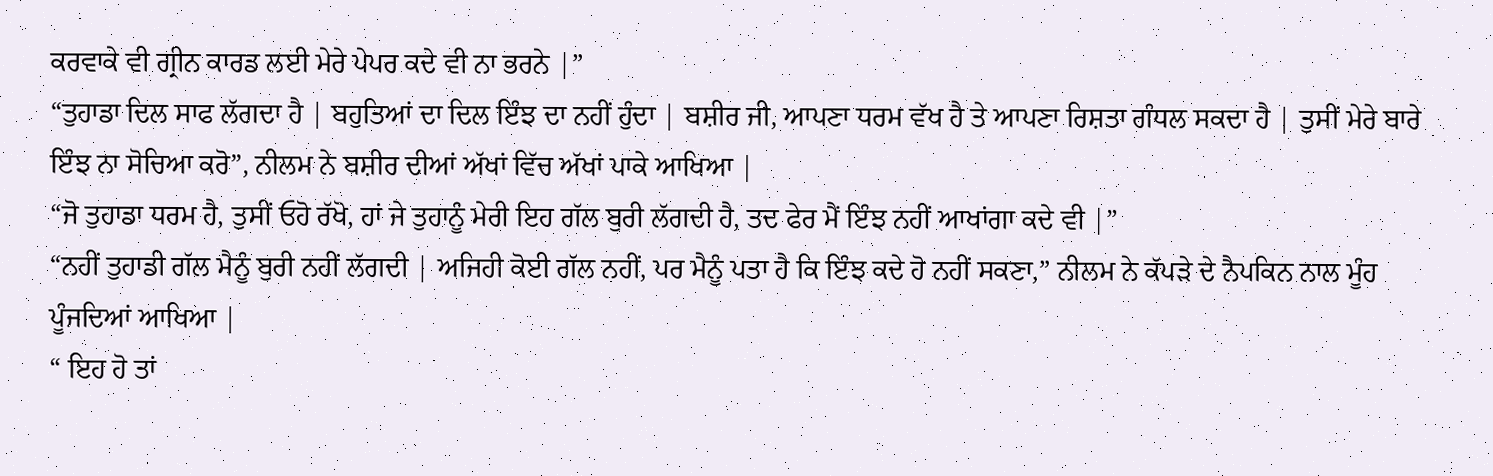ਕਰਵਾਕੇ ਵੀ ਗ੍ਰੀਨ ਕਾਰਡ ਲਈ ਮੇਰੇ ਪੇਪਰ ਕਦੇ ਵੀ ਨਾ ਭਰਨੇ |”
“ਤੁਹਾਡਾ ਦਿਲ ਸਾਫ ਲੱਗਦਾ ਹੈ | ਬਹੁਤਿਆਂ ਦਾ ਦਿਲ ਇੰਝ ਦਾ ਨਹੀਂ ਹੁੰਦਾ | ਬਸ਼ੀਰ ਜੀ, ਆਪਣਾ ਧਰਮ ਵੱਖ ਹੈ ਤੇ ਆਪਣਾ ਰਿਸ਼ਤਾ ਗੰਧਲ ਸਕਦਾ ਹੈ | ਤੁਸੀਂ ਮੇਰੇ ਬਾਰੇ ਇੰਝ ਨਾ ਸੋਚਿਆ ਕਰੋ”, ਨੀਲਮ ਨੇ ਬਸ਼ੀਰ ਦੀਆਂ ਅੱਖਾਂ ਵਿੱਚ ਅੱਖਾਂ ਪਾਕੇ ਆਖਿਆ |
“ਜੋ ਤੁਹਾਡਾ ਧਰਮ ਹੈ, ਤੁਸੀਂ ਓਹੋ ਰੱਖੋ, ਹਾਂ ਜੇ ਤੁਹਾਨੂੰ ਮੇਰੀ ਇਹ ਗੱਲ ਬੁਰੀ ਲੱਗਦੀ ਹੈ, ਤਦ ਫੇਰ ਮੈਂ ਇੰਝ ਨਹੀਂ ਆਖਾਂਗਾ ਕਦੇ ਵੀ |”
“ਨਹੀਂ ਤੁਹਾਡੀ ਗੱਲ ਮੈਨੂੰ ਬੁਰੀ ਨਹੀਂ ਲੱਗਦੀ | ਅਜਿਹੀ ਕੋਈ ਗੱਲ ਨਹੀਂ, ਪਰ ਮੈਨੂੰ ਪਤਾ ਹੈ ਕਿ ਇੰਝ ਕਦੇ ਹੋ ਨਹੀਂ ਸਕਣਾ,” ਨੀਲਮ ਨੇ ਕੱਪੜੇ ਦੇ ਨੈਪਕਿਨ ਨਾਲ ਮੂੰਹ ਪੂੰਜਦਿਆਂ ਆਖਿਆ |
“ ਇਹ ਹੋ ਤਾਂ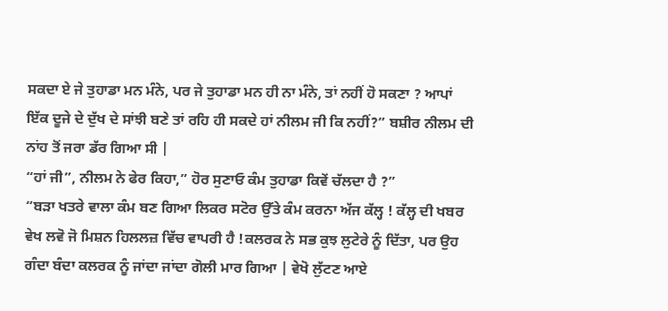ਸਕਦਾ ਏ ਜੇ ਤੁਹਾਡਾ ਮਨ ਮੰਨੇ, ਪਰ ਜੇ ਤੁਹਾਡਾ ਮਨ ਹੀ ਨਾ ਮੰਨੇ, ਤਾਂ ਨਹੀਂ ਹੋ ਸਕਣਾ ? ਆਪਾਂ ਇੱਕ ਦੂਜੇ ਦੇ ਦੁੱਖ ਦੇ ਸਾਂਝੀ ਬਣੇ ਤਾਂ ਰਹਿ ਹੀ ਸਕਦੇ ਹਾਂ ਨੀਲਮ ਜੀ ਕਿ ਨਹੀਂ?” ਬਸ਼ੀਰ ਨੀਲਮ ਦੀ ਨਾਂਹ ਤੋਂ ਜਰਾ ਡੱਰ ਗਿਆ ਸੀ |
“ਹਾਂ ਜੀ”, ਨੀਲਮ ਨੇ ਫੇਰ ਕਿਹਾ,” ਹੋਰ ਸੁਣਾਓ ਕੰਮ ਤੁਹਾਡਾ ਕਿਵੇਂ ਚੱਲਦਾ ਹੈ ?”
“ਬੜਾ ਖਤਰੇ ਵਾਲਾ ਕੰਮ ਬਣ ਗਿਆ ਲਿਕਰ ਸਟੋਰ ਉੱਤੇ ਕੰਮ ਕਰਨਾ ਅੱਜ ਕੱਲ੍ਹ ! ਕੱਲ੍ਹ ਦੀ ਖਬਰ ਵੇਖ ਲਵੋ ਜੋ ਮਿਸ਼ਨ ਹਿਲਲਜ਼ ਵਿੱਚ ਵਾਪਰੀ ਹੈ !ਕਲਰਕ ਨੇ ਸਭ ਕੁਝ ਲੁਟੇਰੇ ਨੂੰ ਦਿੱਤਾ, ਪਰ ਉਹ ਗੰਦਾ ਬੰਦਾ ਕਲਰਕ ਨੂੰ ਜਾਂਦਾ ਜਾਂਦਾ ਗੋਲੀ ਮਾਰ ਗਿਆ | ਵੇਖੋ ਲੁੱਟਣ ਆਏ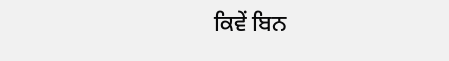ਕਿਵੇਂ ਬਿਨ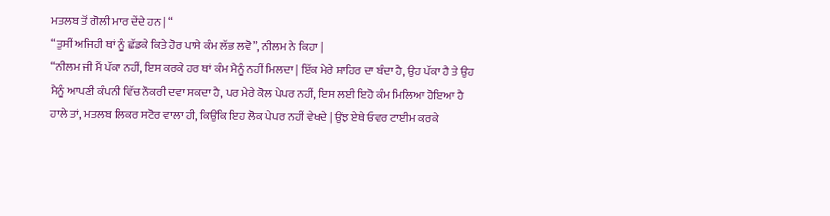ਮਤਲਬ ਤੋਂ ਗੋਲੀ ਮਾਰ ਦੇਂਦੇ ਹਨ | “
“ਤੁਸੀਂ ਅਜਿਹੀ ਥਾਂ ਨੂੰ ਛੱਡਕੇ ਕਿਤੇ ਹੋਰ ਪਾਸੇ ਕੰਮ ਲੱਭ ਲਵੋ”, ਨੀਲਮ ਨੇ ਕਿਹਾ |
“ਨੀਲਮ ਜੀ ਮੈਂ ਪੱਕਾ ਨਹੀਂ, ਇਸ ਕਰਕੇ ਹਰ ਥਾਂ ਕੰਮ ਮੈਨੂੰ ਨਹੀਂ ਮਿਲਦਾ | ਇੱਕ ਮੇਰੇ ਸ਼ਾਹਿਰ ਦਾ ਬੰਦਾ ਹੈ, ਉਹ ਪੱਕਾ ਹੈ ਤੇ ਉਹ ਮੈਨੂੰ ਆਪਣੀ ਕੰਪਨੀ ਵਿੱਚ ਨੌਕਰੀ ਦਵਾ ਸਕਦਾ ਹੈ, ਪਰ ਮੇਰੇ ਕੋਲ ਪੇਪਰ ਨਹੀਂ, ਇਸ ਲਈ ਇਹੋ ਕੰਮ ਮਿਲਿਆ ਹੋਇਆ ਹੈ ਹਾਲੇ ਤਾਂ, ਮਤਲਬ ਲਿਕਰ ਸਟੋਰ ਵਾਲਾ ਹੀ, ਕਿਉਂਕਿ ਇਹ ਲੋਕ ਪੇਪਰ ਨਹੀਂ ਵੇਖਦੇ | ਉਂਝ ਏਥੇ ਓਵਰ ਟਾਈਮ ਕਰਕੇ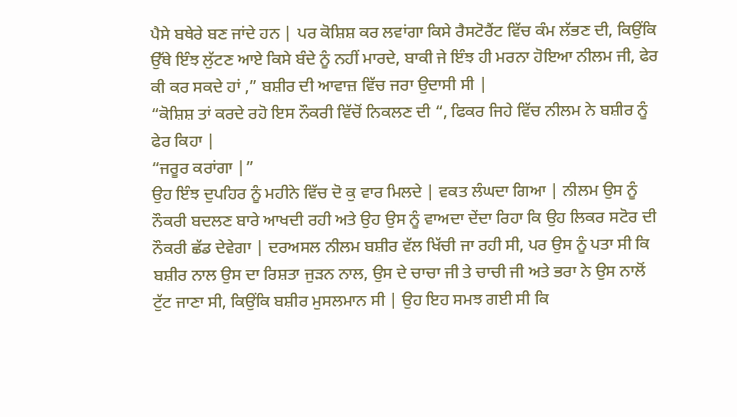ਪੈਸੇ ਬਥੇਰੇ ਬਣ ਜਾਂਦੇ ਹਨ | ਪਰ ਕੋਸ਼ਿਸ਼ ਕਰ ਲਵਾਂਗਾ ਕਿਸੇ ਰੈਸਟੋਰੈਂਟ ਵਿੱਚ ਕੰਮ ਲੱਭਣ ਦੀ, ਕਿਉਂਕਿ ਉੱਥੇ ਇੰਝ ਲੁੱਟਣ ਆਏ ਕਿਸੇ ਬੰਦੇ ਨੂੰ ਨਹੀਂ ਮਾਰਦੇ, ਬਾਕੀ ਜੇ ਇੰਝ ਹੀ ਮਰਨਾ ਹੋਇਆ ਨੀਲਮ ਜੀ, ਫੇਰ ਕੀ ਕਰ ਸਕਦੇ ਹਾਂ ,” ਬਸ਼ੀਰ ਦੀ ਆਵਾਜ਼ ਵਿੱਚ ਜਰਾ ਉਦਾਸੀ ਸੀ |
“ਕੋਸ਼ਿਸ਼ ਤਾਂ ਕਰਦੇ ਰਹੋ ਇਸ ਨੌਕਰੀ ਵਿੱਚੋਂ ਨਿਕਲਣ ਦੀ “, ਫਿਕਰ ਜਿਹੇ ਵਿੱਚ ਨੀਲਮ ਨੇ ਬਸ਼ੀਰ ਨੂੰ ਫੇਰ ਕਿਹਾ |
“ਜਰੂਰ ਕਰਾਂਗਾ |”
ਉਹ ਇੰਝ ਦੁਪਹਿਰ ਨੂੰ ਮਹੀਨੇ ਵਿੱਚ ਦੋ ਕੁ ਵਾਰ ਮਿਲਦੇ | ਵਕਤ ਲੰਘਦਾ ਗਿਆ | ਨੀਲਮ ਉਸ ਨੂੰ ਨੌਕਰੀ ਬਦਲਣ ਬਾਰੇ ਆਖਦੀ ਰਹੀ ਅਤੇ ਉਹ ਉਸ ਨੂੰ ਵਾਅਦਾ ਦੇਂਦਾ ਰਿਹਾ ਕਿ ਉਹ ਲਿਕਰ ਸਟੋਰ ਦੀ ਨੌਕਰੀ ਛੱਡ ਦੇਵੇਗਾ | ਦਰਅਸਲ ਨੀਲਮ ਬਸ਼ੀਰ ਵੱਲ ਖਿੱਚੀ ਜਾ ਰਹੀ ਸੀ, ਪਰ ਉਸ ਨੂੰ ਪਤਾ ਸੀ ਕਿ ਬਸ਼ੀਰ ਨਾਲ ਉਸ ਦਾ ਰਿਸ਼ਤਾ ਜੁੜਨ ਨਾਲ, ਉਸ ਦੇ ਚਾਚਾ ਜੀ ਤੇ ਚਾਚੀ ਜੀ ਅਤੇ ਭਰਾ ਨੇ ਉਸ ਨਾਲੋਂ ਟੁੱਟ ਜਾਣਾ ਸੀ, ਕਿਉਂਕਿ ਬਸ਼ੀਰ ਮੁਸਲਮਾਨ ਸੀ | ਉਹ ਇਹ ਸਮਝ ਗਈ ਸੀ ਕਿ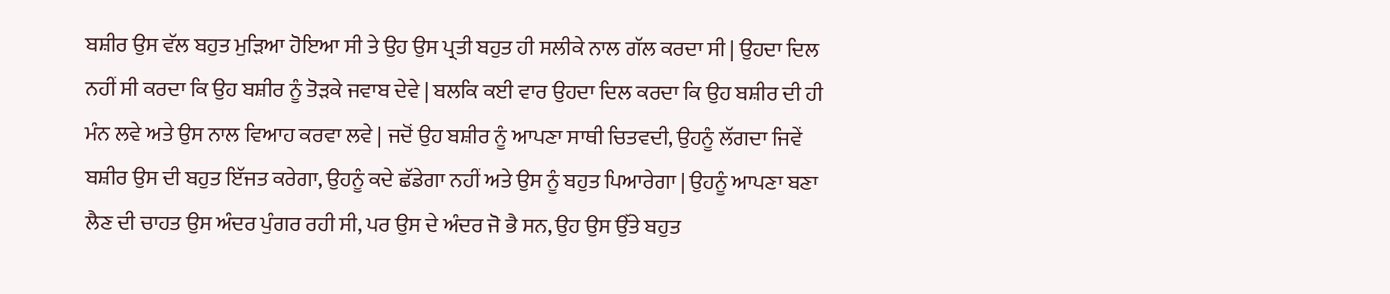ਬਸ਼ੀਰ ਉਸ ਵੱਲ ਬਹੁਤ ਮੁੜਿਆ ਹੋਇਆ ਸੀ ਤੇ ਉਹ ਉਸ ਪ੍ਰਤੀ ਬਹੁਤ ਹੀ ਸਲੀਕੇ ਨਾਲ ਗੱਲ ਕਰਦਾ ਸੀ | ਉਹਦਾ ਦਿਲ ਨਹੀਂ ਸੀ ਕਰਦਾ ਕਿ ਉਹ ਬਸ਼ੀਰ ਨੂੰ ਤੋੜਕੇ ਜਵਾਬ ਦੇਵੇ | ਬਲਕਿ ਕਈ ਵਾਰ ਉਹਦਾ ਦਿਲ ਕਰਦਾ ਕਿ ਉਹ ਬਸ਼ੀਰ ਦੀ ਹੀ ਮੰਨ ਲਵੇ ਅਤੇ ਉਸ ਨਾਲ ਵਿਆਹ ਕਰਵਾ ਲਵੇ | ਜਦੋਂ ਉਹ ਬਸ਼ੀਰ ਨੂੰ ਆਪਣਾ ਸਾਥੀ ਚਿਤਵਦੀ, ਉਹਨੂੰ ਲੱਗਦਾ ਜਿਵੇਂ ਬਸ਼ੀਰ ਉਸ ਦੀ ਬਹੁਤ ਇੱਜਤ ਕਰੇਗਾ, ਉਹਨੂੰ ਕਦੇ ਛੱਡੇਗਾ ਨਹੀਂ ਅਤੇ ਉਸ ਨੂੰ ਬਹੁਤ ਪਿਆਰੇਗਾ | ਉਹਨੂੰ ਆਪਣਾ ਬਣਾ ਲੈਣ ਦੀ ਚਾਹਤ ਉਸ ਅੰਦਰ ਪੁੰਗਰ ਰਹੀ ਸੀ, ਪਰ ਉਸ ਦੇ ਅੰਦਰ ਜੋ ਭੈ ਸਨ, ਉਹ ਉਸ ਉੱਤੇ ਬਹੁਤ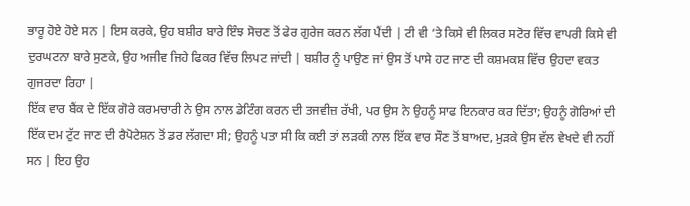ਭਾਰੂ ਹੋਏ ਹੋਏ ਸਨ | ਇਸ ਕਰਕੇ, ਉਹ ਬਸ਼ੀਰ ਬਾਰੇ ਇੰਝ ਸੋਚਣ ਤੋਂ ਫੇਰ ਗੁਰੇਜ ਕਰਨ ਲੱਗ ਪੈਂਦੀ | ਟੀ ਵੀ ‘ਤੇ ਕਿਸੇ ਵੀ ਲਿਕਰ ਸਟੋਰ ਵਿੱਚ ਵਾਪਰੀ ਕਿਸੇ ਵੀ ਦੁਰਘਟਨਾ ਬਾਰੇ ਸੁਣਕੇ, ਉਹ ਅਜੀਵ ਜਿਹੇ ਫਿਕਰ ਵਿੱਚ ਲਿਪਟ ਜਾਂਦੀ | ਬਸ਼ੀਰ ਨੂੰ ਪਾਉਣ ਜਾਂ ਉਸ ਤੋਂ ਪਾਸੇ ਹਟ ਜਾਣ ਦੀ ਕਸ਼ਮਕਸ਼ ਵਿੱਚ ਉਹਦਾ ਵਕਤ ਗੁਜਰਦਾ ਰਿਹਾ |
ਇੱਕ ਵਾਰ ਬੈਂਕ ਦੇ ਇੱਕ ਗੋਰੇ ਕਰਮਚਾਰੀ ਨੇ ਉਸ ਨਾਲ ਡੇਟਿੰਗ ਕਰਨ ਦੀ ਤਜਵੀਜ਼ ਰੱਖੀ, ਪਰ ਉਸ ਨੇ ਉਹਨੂੰ ਸਾਫ ਇਨਕਾਰ ਕਰ ਦਿੱਤਾ; ਉਹਨੂੰ ਗੋਰਿਆਂ ਦੀ ਇੱਕ ਦਮ ਟੁੱਟ ਜਾਣ ਦੀ ਰੈਪੋਟੇਸ਼ਨ ਤੋਂ ਡਰ ਲੱਗਦਾ ਸੀ; ਉਹਨੂੰ ਪਤਾ ਸੀ ਕਿ ਕਈ ਤਾਂ ਲੜਕੀ ਨਾਲ ਇੱਕ ਵਾਰ ਸੌਣ ਤੋਂ ਬਾਅਦ, ਮੁੜਕੇ ਉਸ ਵੱਲ ਵੇਖਦੇ ਵੀ ਨਹੀਂ ਸਨ | ਇਹ ਉਹ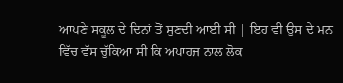ਆਪਣੇ ਸਕੂਲ ਦੇ ਦਿਨਾਂ ਤੋਂ ਸੁਣਦੀ ਆਈ ਸੀ | ਇਹ ਵੀ ਉਸ ਦੇ ਮਨ ਵਿੱਚ ਵੱਸ ਚੁੱਕਿਆ ਸੀ ਕਿ ਅਪਾਹਜ ਨਾਲ ਲੋਕ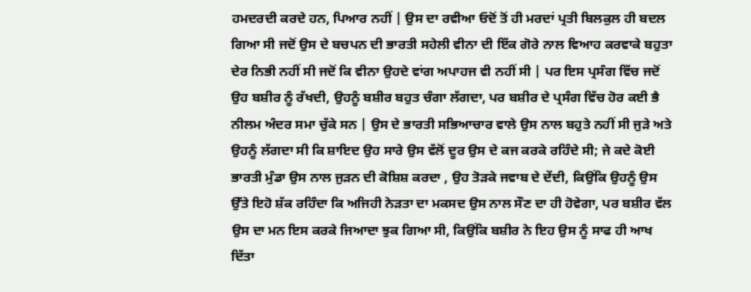ਹਮਦਰਦੀ ਕਰਦੇ ਹਨ, ਪਿਆਰ ਨਹੀਂ | ਉਸ ਦਾ ਰਵੀਆ ਓਦੋਂ ਤੋਂ ਹੀ ਮਰਦਾਂ ਪ੍ਰਤੀ ਬਿਲਕੁਲ ਹੀ ਬਦਲ ਗਿਆ ਸੀ ਜਦੋਂ ਉਸ ਦੇ ਬਚਪਨ ਦੀ ਭਾਰਤੀ ਸਹੇਲੀ ਵੀਨਾ ਦੀ ਇੱਕ ਗੋਰੇ ਨਾਲ ਵਿਆਹ ਕਰਵਾਕੇ ਬਹੁਤਾ ਦੇਰ ਨਿਭੀ ਨਹੀਂ ਸੀ ਜਦੋਂ ਕਿ ਵੀਨਾ ਉਹਦੇ ਵਾਂਗ ਅਪਾਹਜ ਵੀ ਨਹੀਂ ਸੀ | ਪਰ ਇਸ ਪ੍ਰਸੰਗ ਵਿੱਚ ਜਦੋਂ ਉਹ ਬਸ਼ੀਰ ਨੂੰ ਰੱਖਦੀ, ਉਹਨੂੰ ਬਸ਼ੀਰ ਬਹੁਤ ਚੰਗਾ ਲੱਗਦਾ, ਪਰ ਬਸ਼ੀਰ ਦੇ ਪ੍ਰਸੰਗ ਵਿੱਚ ਹੋਰ ਕਈ ਭੈ ਨੀਲਮ ਅੰਦਰ ਸਮਾ ਚੁੱਕੇ ਸਨ | ਉਸ ਦੇ ਭਾਰਤੀ ਸਭਿਆਚਾਰ ਵਾਲੇ ਉਸ ਨਾਲ ਬਹੁਤੇ ਨਹੀਂ ਸੀ ਜੁੜੇ ਅਤੇ ਉਹਨੂੰ ਲੱਗਦਾ ਸੀ ਕਿ ਸ਼ਾਇਦ ਉਹ ਸਾਰੇ ਉਸ ਵੱਲੋਂ ਦੂਰ ਉਸ ਦੇ ਕਜ ਕਰਕੇ ਰਹਿੰਦੇ ਸੀ; ਜੇ ਕਦੇ ਕੋਈ ਭਾਰਤੀ ਮੁੰਡਾ ਉਸ ਨਾਲ ਜੁੜਨ ਦੀ ਕੋਸ਼ਿਸ਼ ਕਰਦਾ , ਉਹ ਤੋੜਕੇ ਜਵਾਬ ਦੇ ਦੇਂਦੀ, ਕਿਉਂਕਿ ਉਹਨੂੰ ਉਸ ਉੱਤੇ ਇਹੋ ਸ਼ੱਕ ਰਹਿੰਦਾ ਕਿ ਅਜਿਹੀ ਨੇੜਤਾ ਦਾ ਮਕਸਦ ਉਸ ਨਾਲ ਸੌਣ ਦਾ ਹੀ ਹੋਵੇਗਾ, ਪਰ ਬਸ਼ੀਰ ਵੱਲ ਉਸ ਦਾ ਮਨ ਇਸ ਕਰਕੇ ਜਿਆਦਾ ਝੁਕ ਗਿਆ ਸੀ, ਕਿਉਂਕਿ ਬਸ਼ੀਰ ਨੇ ਇਹ ਉਸ ਨੂੰ ਸਾਫ ਹੀ ਆਖ ਦਿੱਤਾ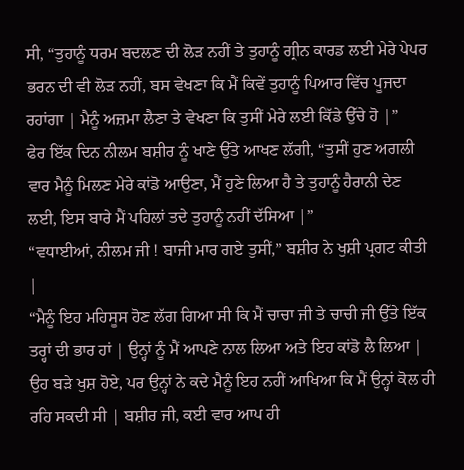ਸੀ, “ਤੁਹਾਨੂੰ ਧਰਮ ਬਦਲਣ ਦੀ ਲੋੜ ਨਹੀਂ ਤੇ ਤੁਹਾਨੂੰ ਗ੍ਰੀਨ ਕਾਰਡ ਲਈ ਮੇਰੇ ਪੇਪਰ ਭਰਨ ਦੀ ਵੀ ਲੋੜ ਨਹੀਂ, ਬਸ ਵੇਖਣਾ ਕਿ ਮੈਂ ਕਿਵੇਂ ਤੁਹਾਨੂੰ ਪਿਆਰ ਵਿੱਚ ਪੂਜਦਾ ਰਹਾਂਗਾ | ਮੈਨੂੰ ਅਜ਼ਮਾ ਲੈਣਾ ਤੇ ਵੇਖਣਾ ਕਿ ਤੁਸੀਂ ਮੇਰੇ ਲਈ ਕਿੱਡੇ ਉੱਚੇ ਹੋ |”
ਫੇਰ ਇੱਕ ਦਿਨ ਨੀਲਮ ਬਸ਼ੀਰ ਨੂੰ ਖਾਣੇ ਉੱਤੇ ਆਖਣ ਲੱਗੀ, “ਤੁਸੀਂ ਹੁਣ ਅਗਲੀ ਵਾਰ ਮੈਨੂੰ ਮਿਲਣ ਮੇਰੇ ਕਾਂਡੋ ਆਉਣਾ, ਮੈਂ ਹੁਣੇ ਲਿਆ ਹੈ ਤੇ ਤੁਹਾਨੂੰ ਹੈਰਾਨੀ ਦੇਣ ਲਈ, ਇਸ ਬਾਰੇ ਮੈਂ ਪਹਿਲਾਂ ਤਦੇ ਤੁਹਾਨੂੰ ਨਹੀਂ ਦੱਸਿਆ |”
“ਵਧਾਈਆਂ, ਨੀਲਮ ਜੀ ! ਬਾਜੀ ਮਾਰ ਗਏ ਤੁਸੀਂ,” ਬਸ਼ੀਰ ਨੇ ਖੁਸ਼ੀ ਪ੍ਰਗਟ ਕੀਤੀ |
“ਮੈਨੂੰ ਇਹ ਮਹਿਸੂਸ ਹੋਣ ਲੱਗ ਗਿਆ ਸੀ ਕਿ ਮੈਂ ਚਾਚਾ ਜੀ ਤੇ ਚਾਚੀ ਜੀ ਉੱਤੇ ਇੱਕ ਤਰ੍ਹਾਂ ਦੀ ਭਾਰ ਹਾਂ | ਉਨ੍ਹਾਂ ਨੂੰ ਮੈਂ ਆਪਣੇ ਨਾਲ ਲਿਆ ਅਤੇ ਇਹ ਕਾਂਡੋ ਲੈ ਲਿਆ | ਉਹ ਬੜੇ ਖੁਸ਼ ਹੋਏ, ਪਰ ਉਨ੍ਹਾਂ ਨੇ ਕਦੇ ਮੈਨੂੰ ਇਹ ਨਹੀਂ ਆਖਿਆ ਕਿ ਮੈਂ ਉਨ੍ਹਾਂ ਕੋਲ ਹੀ ਰਹਿ ਸਕਦੀ ਸੀ | ਬਸ਼ੀਰ ਜੀ, ਕਈ ਵਾਰ ਆਪ ਹੀ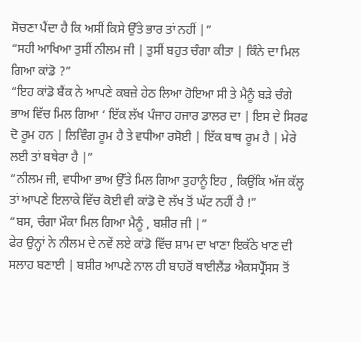ਸੋਚਣਾ ਪੈਂਦਾ ਹੈ ਕਿ ਅਸੀਂ ਕਿਸੇ ਉੱਤੇ ਭਾਰ ਤਾਂ ਨਹੀਂ |”
“ਸਹੀ ਆਖਿਆ ਤੁਸੀਂ ਨੀਲਮ ਜੀ | ਤੁਸੀਂ ਬਹੁਤ ਚੰਗਾ ਕੀਤਾ | ਕਿੰਨੇ ਦਾ ਮਿਲ ਗਿਆ ਕਾਂਡੋ ?”
“ਇਹ ਕਾਂਡੋ ਬੈਂਕ ਨੇ ਆਪਣੇ ਕਬਜ਼ੇ ਹੇਠ ਲਿਆ ਹੋਇਆ ਸੀ ਤੇ ਮੈਨੂੰ ਬੜੇ ਚੰਗੇ ਭਾਅ ਵਿੱਚ ਮਿਲ ਗਿਆ ‘ ਇੱਕ ਲੱਖ ਪੰਜਾਹ ਹਜਾਰ ਡਾਲਰ ਦਾ | ਇਸ ਦੇ ਸਿਰਫ ਦੋ ਰੂਮ ਹਨ | ਲਿਵਿੰਗ ਰੂਮ ਹੈ ਤੇ ਵਧੀਆ ਰਸੋਈ | ਇੱਕ ਬਾਥ ਰੂਮ ਹੈ | ਮੇਰੇ ਲਈ ਤਾਂ ਬਥੇਰਾ ਹੈ |”
“ਨੀਲਮ ਜੀ, ਵਧੀਆ ਭਾਅ ਉੱਤੇ ਮਿਲ ਗਿਆ ਤੁਹਾਨੂੰ ਇਹ , ਕਿਉਂਕਿ ਅੱਜ ਕੱਲ੍ਹ ਤਾਂ ਆਪਣੇ ਇਲਾਕੇ ਵਿੱਚ ਕੋਈ ਵੀ ਕਾਂਡੋ ਦੋ ਲੱਖ ਤੋਂ ਘੱਟ ਨਹੀਂ ਹੈ !”
“ਬਸ, ਚੰਗਾ ਮੌਕਾ ਮਿਲ ਗਿਆ ਮੈਨੂੰ , ਬਸ਼ੀਰ ਜੀ |”
ਫੇਰ ਉਨ੍ਹਾਂ ਨੇ ਨੀਲਮ ਦੇ ਨਵੇਂ ਲਏ ਕਾਂਡੋ ਵਿੱਚ ਸ਼ਾਮ ਦਾ ਖਾਣਾ ਇਕੱਠੇ ਖਾਣ ਦੀ ਸਲਾਹ ਬਣਾਈ | ਬਸ਼ੀਰ ਆਪਣੇ ਨਾਲ ਹੀ ਬਾਹਰੋਂ ਥਾਈਲੈਂਡ ਐਕਸਪ੍ਰੈੱਸਸ ਤੋਂ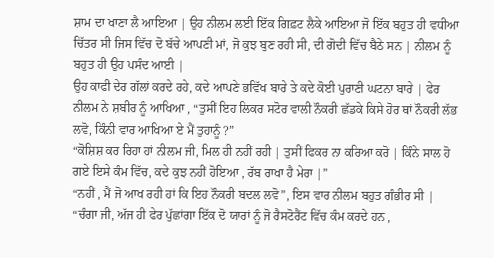ਸ਼ਾਮ ਦਾ ਖਾਣਾ ਲੈ ਆਇਆ | ਉਹ ਨੀਲਮ ਲਈ ਇੱਕ ਗਿਫ਼ਟ ਲੈਕੇ ਆਇਆ ਜੋ ਇੱਕ ਬਹੁਤ ਹੀ ਵਧੀਆ ਚਿੱਤਰ ਸੀ ਜਿਸ ਵਿੱਚ ਦੋ ਬੱਚੇ ਆਪਣੀ ਮਾਂ, ਜੋ ਕੁਝ ਬੁਣ ਰਹੀ ਸੀ, ਦੀ ਗੋਦੀ ਵਿੱਚ ਬੈਠੇ ਸਨ | ਨੀਲਮ ਨੂੰ ਬਹੁਤ ਹੀ ਉਹ ਪਸੰਦ ਆਈ |
ਉਹ ਕਾਫੀ ਦੇਰ ਗੱਲਾਂ ਕਰਦੇ ਰਹੇ, ਕਦੇ ਆਪਣੇ ਭਵਿੱਖ ਬਾਰੇ ਤੇ ਕਦੇ ਕੋਈ ਪੁਰਾਣੀ ਘਟਨਾ ਬਾਰੇ | ਫੇਰ ਨੀਲਮ ਨੇ ਸ਼ਬੀਰ ਨੂੰ ਆਖਿਆ , “ਤੁਸੀਂ ਇਹ ਲਿਕਰ ਸਟੋਰ ਵਾਲੀ ਨੌਕਰੀ ਛੱਡਕੇ ਕਿਸੇ ਹੋਰ ਥਾਂ ਨੌਕਰੀ ਲੱਭ ਲਵੋ, ਕਿੰਨੀ ਵਾਰ ਆਖਿਆ ਏ ਮੈਂ ਤੁਹਾਨੂੰ ?”
“ਕੋਸ਼ਿਸ਼ ਕਰ ਰਿਹਾ ਹਾਂ ਨੀਲਮ ਜੀ, ਮਿਲ ਹੀ ਨਹੀਂ ਰਹੀ | ਤੁਸੀਂ ਫਿਕਰ ਨਾ ਕਰਿਆ ਕਰੋ | ਕਿੰਨੇ ਸਾਲ ਹੋ ਗਏ ਇਸੇ ਕੰਮ ਵਿੱਚ, ਕਦੇ ਕੁਝ ਨਹੀਂ ਹੋਇਆ , ਰੱਬ ਰਾਖਾ ਹੈ ਮੇਰਾ |”
“ਨਹੀਂ , ਮੈਂ ਜੋ ਆਖ ਰਹੀ ਹਾਂ ਕਿ ਇਹ ਨੌਕਰੀ ਬਦਲ ਲਵੋ”, ਇਸ ਵਾਰ ਨੀਲਮ ਬਹੁਤ ਗੰਭੀਰ ਸੀ |
“ਚੰਗਾ ਜੀ, ਅੱਜ ਹੀ ਫੇਰ ਪੁੱਛਾਂਗਾ ਇੱਕ ਦੋ ਯਾਰਾਂ ਨੂੰ ਜੋ ਰੈਸਟੋਰੈਂਟ ਵਿੱਚ ਕੰਮ ਕਰਦੇ ਹਨ ,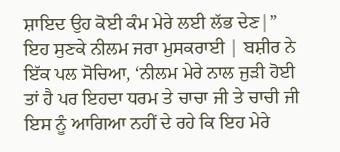ਸ਼ਾਇਦ ਉਹ ਕੋਈ ਕੰਮ ਮੇਰੇ ਲਈ ਲੱਭ ਦੇਣ|”
ਇਹ ਸੁਣਕੇ ਨੀਲਮ ਜਰਾ ਮੁਸਕਰਾਈ | ਬਸ਼ੀਰ ਨੇ ਇੱਕ ਪਲ ਸੋਚਿਆ, ‘ਨੀਲਮ ਮੇਰੇ ਨਾਲ ਜੁੜੀ ਹੋਈ ਤਾਂ ਹੈ ਪਰ ਇਹਦਾ ਧਰਮ ਤੇ ਚਾਚਾ ਜੀ ਤੇ ਚਾਚੀ ਜੀ ਇਸ ਨੂੰ ਆਗਿਆ ਨਹੀਂ ਦੇ ਰਹੇ ਕਿ ਇਹ ਮੇਰੇ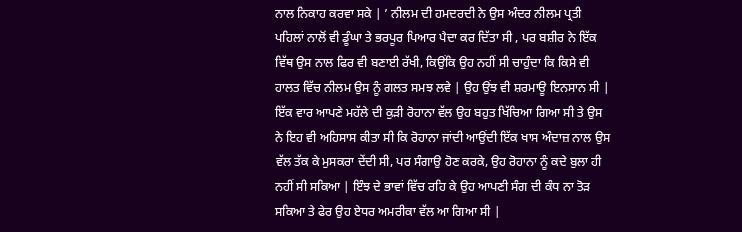ਨਾਲ ਨਿਕਾਹ ਕਰਵਾ ਸਕੇ | ’ ਨੀਲਮ ਦੀ ਹਮਦਰਦੀ ਨੇ ਉਸ ਅੰਦਰ ਨੀਲਮ ਪ੍ਰਤੀ ਪਹਿਲਾਂ ਨਾਲੋਂ ਵੀ ਡੂੰਘਾ ਤੇ ਭਰਪੂਰ ਪਿਆਰ ਪੈਦਾ ਕਰ ਦਿੱਤਾ ਸੀ , ਪਰ ਬਸ਼ੀਰ ਨੇ ਇੱਕ ਵਿੱਥ ਉਸ ਨਾਲ ਫਿਰ ਵੀ ਬਣਾਈ ਰੱਖੀ, ਕਿਉਂਕਿ ਉਹ ਨਹੀਂ ਸੀ ਚਾਹੁੰਦਾ ਕਿ ਕਿਸੇ ਵੀ ਹਾਲਤ ਵਿੱਚ ਨੀਲਮ ਉਸ ਨੂੰ ਗਲਤ ਸਮਝ ਲਵੇ | ਉਹ ਉਂਝ ਵੀ ਸ਼ਰਮਾਊ ਇਨਸਾਨ ਸੀ | ਇੱਕ ਵਾਰ ਆਪਣੇ ਮਹੱਲੇ ਦੀ ਕੁੜੀ ਰੋਹਾਨਾ ਵੱਲ ਉਹ ਬਹੁਤ ਖਿੱਚਿਆ ਗਿਆ ਸੀ ਤੇ ਉਸ ਨੇ ਇਹ ਵੀ ਅਹਿਸਾਸ ਕੀਤਾ ਸੀ ਕਿ ਰੋਹਾਨਾ ਜਾਂਦੀ ਆਉਂਦੀ ਇੱਕ ਖਾਸ ਅੰਦਾਜ਼ ਨਾਲ ਉਸ ਵੱਲ ਤੱਕ ਕੇ ਮੁਸਕਰਾ ਦੇਂਦੀ ਸੀ, ਪਰ ਸੰਗਾਉ ਹੋਣ ਕਰਕੇ, ਉਹ ਰੋਹਾਨਾ ਨੂੰ ਕਦੇ ਬੁਲਾ ਹੀ ਨਹੀਂ ਸੀ ਸਕਿਆ | ਇੰਝ ਦੇ ਭਾਵਾਂ ਵਿੱਚ ਰਹਿ ਕੇ ਉਹ ਆਪਣੀ ਸੰਗ ਦੀ ਕੰਧ ਨਾ ਤੋੜ ਸਕਿਆ ਤੇ ਫੇਰ ਉਹ ਏਧਰ ਅਮਰੀਕਾ ਵੱਲ ਆ ਗਿਆ ਸੀ |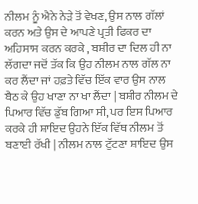ਨੀਲਮ ਨੂੰ ਐਨੇ ਨੇੜੇ ਤੋਂ ਵੇਖਣ, ਉਸ ਨਾਲ ਗੱਲਾਂ ਕਰਨ ਅਤੇ ਉਸ ਦੇ ਆਪਣੇ ਪ੍ਰਤੀ ਫਿਕਰ ਦਾ ਅਹਿਸਾਸ ਕਰਨ ਕਰਕੇ , ਬਸ਼ੀਰ ਦਾ ਦਿਲ ਹੀ ਨਾ ਲੱਗਦਾ ਜਦੋਂ ਤੱਕ ਕਿ ਉਹ ਨੀਲਮ ਨਾਲ ਗੱਲ ਨਾ ਕਰ ਲੈਂਦਾ ਜਾਂ ਹਫ਼ਤੇ ਵਿੱਚ ਇੱਕ ਵਾਰ ਉਸ ਨਾਲ ਬੈਠ ਕੇ ਉਹ ਖਾਣਾ ਨਾ ਖਾ ਲੈਂਦਾ | ਬਸ਼ੀਰ ਨੀਲਮ ਦੇ ਪਿਆਰ ਵਿੱਚ ਡੁੱਬ ਗਿਆ ਸੀ, ਪਰ ਇਸ ਪਿਆਰ ਕਰਕੇ ਹੀ ਸ਼ਾਇਦ ਉਹਨੇ ਇੱਕ ਵਿੱਥ ਨੀਲਮ ਤੋਂ ਬਣਾਈ ਰੱਖੀ | ਨੀਲਮ ਨਾਲ ਟੁੱਟਣਾ ਸ਼ਾਇਦ ਉਸ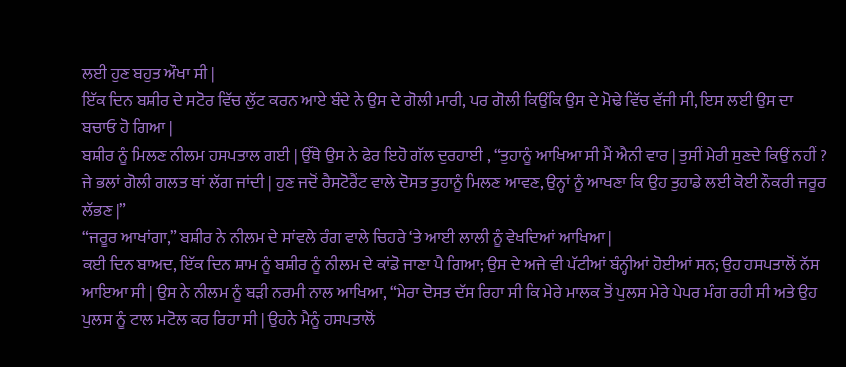ਲਈ ਹੁਣ ਬਹੁਤ ਔਖਾ ਸੀ |
ਇੱਕ ਦਿਨ ਬਸ਼ੀਰ ਦੇ ਸਟੋਰ ਵਿੱਚ ਲੁੱਟ ਕਰਨ ਆਏ ਬੰਦੇ ਨੇ ਉਸ ਦੇ ਗੋਲੀ ਮਾਰੀ, ਪਰ ਗੋਲੀ ਕਿਉਂਕਿ ਉਸ ਦੇ ਮੋਢੇ ਵਿੱਚ ਵੱਜੀ ਸੀ, ਇਸ ਲਈ ਉਸ ਦਾ ਬਚਾਓ ਹੋ ਗਿਆ |
ਬਸ਼ੀਰ ਨੂੰ ਮਿਲਣ ਨੀਲਮ ਹਸਪਤਾਲ ਗਈ | ਉੱਥੇ ਉਸ ਨੇ ਫੇਰ ਇਹੋ ਗੱਲ ਦੁਰਹਾਈ , “ਤੁਹਾਨੂੰ ਆਖਿਆ ਸੀ ਮੈਂ ਐਨੀ ਵਾਰ | ਤੁਸੀਂ ਮੇਰੀ ਸੁਣਦੇ ਕਿਉਂ ਨਹੀਂ ? ਜੇ ਭਲਾਂ ਗੋਲੀ ਗਲਤ ਥਾਂ ਲੱਗ ਜਾਂਦੀ | ਹੁਣ ਜਦੋਂ ਰੈਸਟੋਰੈਂਟ ਵਾਲੇ ਦੋਸਤ ਤੁਹਾਨੂੰ ਮਿਲਣ ਆਵਣ, ਉਨ੍ਹਾਂ ਨੂੰ ਆਖਣਾ ਕਿ ਉਹ ਤੁਹਾਡੇ ਲਈ ਕੋਈ ਨੌਕਰੀ ਜਰੂਰ ਲੱਭਣ |”
“ਜਰੂਰ ਆਖਾਂਗਾ,” ਬਸ਼ੀਰ ਨੇ ਨੀਲਮ ਦੇ ਸਾਂਵਲੇ ਰੰਗ ਵਾਲੇ ਚਿਹਰੇ ‘ਤੇ ਆਈ ਲਾਲੀ ਨੂੰ ਵੇਖਦਿਆਂ ਆਖਿਆ |
ਕਈ ਦਿਨ ਬਾਅਦ, ਇੱਕ ਦਿਨ ਸ਼ਾਮ ਨੂੰ ਬਸ਼ੀਰ ਨੂੰ ਨੀਲਮ ਦੇ ਕਾਂਡੋ ਜਾਣਾ ਪੈ ਗਿਆ; ਉਸ ਦੇ ਅਜੇ ਵੀ ਪੱਟੀਆਂ ਬੰਨ੍ਹੀਆਂ ਹੋਈਆਂ ਸਨ; ਉਹ ਹਸਪਤਾਲੋਂ ਨੱਸ ਆਇਆ ਸੀ | ਉਸ ਨੇ ਨੀਲਮ ਨੂੰ ਬੜੀ ਨਰਮੀ ਨਾਲ ਆਖਿਆ, “ਮੇਰਾ ਦੋਸਤ ਦੱਸ ਰਿਹਾ ਸੀ ਕਿ ਮੇਰੇ ਮਾਲਕ ਤੋਂ ਪੁਲਸ ਮੇਰੇ ਪੇਪਰ ਮੰਗ ਰਹੀ ਸੀ ਅਤੇ ਉਹ ਪੁਲਸ ਨੂੰ ਟਾਲ ਮਟੋਲ ਕਰ ਰਿਹਾ ਸੀ | ਉਹਨੇ ਮੈਨੂੰ ਹਸਪਤਾਲੋਂ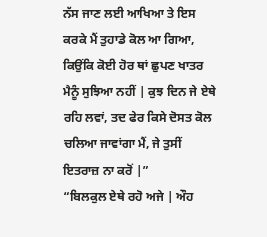ਨੱਸ ਜਾਣ ਲਈ ਆਖਿਆ ਤੇ ਇਸ ਕਰਕੇ ਮੈਂ ਤੁਹਾਡੇ ਕੋਲ ਆ ਗਿਆ, ਕਿਉਂਕਿ ਕੋਈ ਹੋਰ ਥਾਂ ਛੁਪਣ ਖਾਤਰ ਮੈਨੂੰ ਸੁਝਿਆ ਨਹੀਂ | ਕੁਝ ਦਿਨ ਜੇ ਏਥੇ ਰਹਿ ਲਵਾਂ, ਤਦ ਫੇਰ ਕਿਸੇ ਦੋਸਤ ਕੋਲ ਚਲਿਆ ਜਾਵਾਂਗਾ ਮੈਂ, ਜੇ ਤੁਸੀਂ ਇਤਰਾਜ਼ ਨਾ ਕਰੋਂ |”
“ਬਿਲਕੁਲ ਏਥੇ ਰਹੋ ਅਜੇ | ਔਹ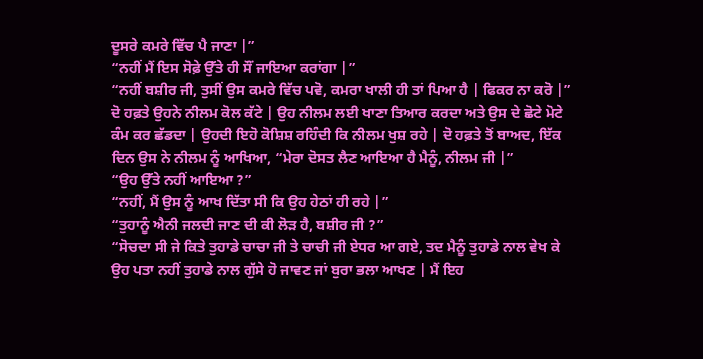ਦੂਸਰੇ ਕਮਰੇ ਵਿੱਚ ਪੈ ਜਾਣਾ |”
“ਨਹੀਂ ਮੈਂ ਇਸ ਸੋਫ਼ੇ ਉੱਤੇ ਹੀ ਸੌਂ ਜਾਇਆ ਕਰਾਂਗਾ |”
“ਨਹੀਂ ਬਸ਼ੀਰ ਜੀ, ਤੁਸੀਂ ਉਸ ਕਮਰੇ ਵਿੱਚ ਪਵੋ, ਕਮਰਾ ਖਾਲੀ ਹੀ ਤਾਂ ਪਿਆ ਹੈ | ਫਿਕਰ ਨਾ ਕਰੋ |”
ਦੋ ਹਫ਼ਤੇ ਉਹਨੇ ਨੀਲਮ ਕੋਲ ਕੱਟੇ | ਉਹ ਨੀਲਮ ਲਈ ਖਾਣਾ ਤਿਆਰ ਕਰਦਾ ਅਤੇ ਉਸ ਦੇ ਛੋਟੇ ਮੋਟੇ ਕੰਮ ਕਰ ਛੱਡਦਾ | ਉਹਦੀ ਇਹੋ ਕੋਸ਼ਿਸ਼ ਰਹਿੰਦੀ ਕਿ ਨੀਲਮ ਖੁਸ਼ ਰਹੇ | ਦੋ ਹਫ਼ਤੇ ਤੋਂ ਬਾਅਦ, ਇੱਕ ਦਿਨ ਉਸ ਨੇ ਨੀਲਮ ਨੂੰ ਆਖਿਆ, “ਮੇਰਾ ਦੋਸਤ ਲੈਣ ਆਇਆ ਹੈ ਮੈਨੂੰ, ਨੀਲਮ ਜੀ |”
“ਉਹ ਉੱਤੇ ਨਹੀਂ ਆਇਆ ?”
“ਨਹੀਂ, ਮੈਂ ਉਸ ਨੂੰ ਆਖ ਦਿੱਤਾ ਸੀ ਕਿ ਉਹ ਹੇਠਾਂ ਹੀ ਰਹੇ |”
“ਤੁਹਾਨੂੰ ਐਨੀ ਜਲਦੀ ਜਾਣ ਦੀ ਕੀ ਲੋੜ ਹੈ, ਬਸ਼ੀਰ ਜੀ ?”
“ਸੋਚਦਾ ਸੀ ਜੇ ਕਿਤੇ ਤੁਹਾਡੇ ਚਾਚਾ ਜੀ ਤੇ ਚਾਚੀ ਜੀ ਏਧਰ ਆ ਗਏ, ਤਦ ਮੈਨੂੰ ਤੁਹਾਡੇ ਨਾਲ ਵੇਖ ਕੇ ਉਹ ਪਤਾ ਨਹੀਂ ਤੁਹਾਡੇ ਨਾਲ ਗੁੱਸੇ ਹੋ ਜਾਵਣ ਜਾਂ ਬੁਰਾ ਭਲਾ ਆਖਣ | ਮੈਂ ਇਹ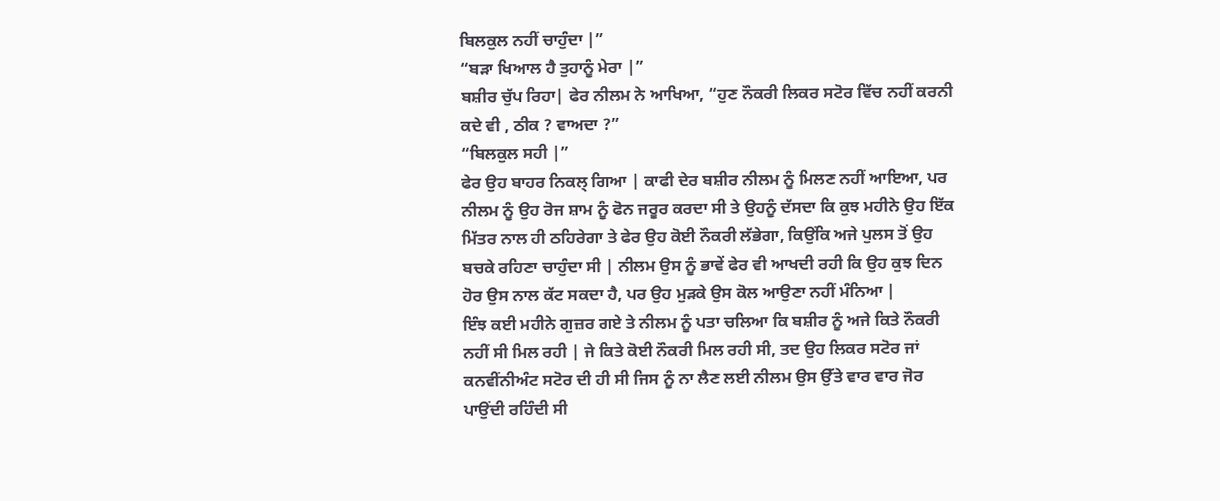ਬਿਲਕੁਲ ਨਹੀਂ ਚਾਹੁੰਦਾ |”
“ਬੜਾ ਖਿਆਲ ਹੈ ਤੁਹਾਨੂੰ ਮੇਰਾ |”
ਬਸ਼ੀਰ ਚੁੱਪ ਰਿਹਾ| ਫੇਰ ਨੀਲਮ ਨੇ ਆਖਿਆ, “ਹੁਣ ਨੌਕਰੀ ਲਿਕਰ ਸਟੋਰ ਵਿੱਚ ਨਹੀਂ ਕਰਨੀ ਕਦੇ ਵੀ , ਠੀਕ ? ਵਾਅਦਾ ?”
“ਬਿਲਕੁਲ ਸਹੀ |”
ਫੇਰ ਉਹ ਬਾਹਰ ਨਿਕਲ੍ ਗਿਆ | ਕਾਫੀ ਦੇਰ ਬਸ਼ੀਰ ਨੀਲਮ ਨੂੰ ਮਿਲਣ ਨਹੀਂ ਆਇਆ, ਪਰ ਨੀਲਮ ਨੂੰ ਉਹ ਰੋਜ ਸ਼ਾਮ ਨੂੰ ਫੋਨ ਜਰੂਰ ਕਰਦਾ ਸੀ ਤੇ ਉਹਨੂੰ ਦੱਸਦਾ ਕਿ ਕੁਝ ਮਹੀਨੇ ਉਹ ਇੱਕ ਮਿੱਤਰ ਨਾਲ ਹੀ ਠਹਿਰੇਗਾ ਤੇ ਫੇਰ ਉਹ ਕੋਈ ਨੌਕਰੀ ਲੱਭੇਗਾ, ਕਿਉਂਕਿ ਅਜੇ ਪੁਲਸ ਤੋਂ ਉਹ ਬਚਕੇ ਰਹਿਣਾ ਚਾਹੁੰਦਾ ਸੀ | ਨੀਲਮ ਉਸ ਨੂੰ ਭਾਵੇਂ ਫੇਰ ਵੀ ਆਖਦੀ ਰਹੀ ਕਿ ਉਹ ਕੁਝ ਦਿਨ ਹੋਰ ਉਸ ਨਾਲ ਕੱਟ ਸਕਦਾ ਹੈ, ਪਰ ਉਹ ਮੁੜਕੇ ਉਸ ਕੋਲ ਆਉਣਾ ਨਹੀਂ ਮੰਨਿਆ |
ਇੰਝ ਕਈ ਮਹੀਨੇ ਗੁਜ਼ਰ ਗਏ ਤੇ ਨੀਲਮ ਨੂੰ ਪਤਾ ਚਲਿਆ ਕਿ ਬਸ਼ੀਰ ਨੂੰ ਅਜੇ ਕਿਤੇ ਨੌਕਰੀ ਨਹੀਂ ਸੀ ਮਿਲ ਰਹੀ | ਜੇ ਕਿਤੇ ਕੋਈ ਨੌਕਰੀ ਮਿਲ ਰਹੀ ਸੀ, ਤਦ ਉਹ ਲਿਕਰ ਸਟੋਰ ਜਾਂ ਕਨਵੀਂਨੀਅੰਟ ਸਟੋਰ ਦੀ ਹੀ ਸੀ ਜਿਸ ਨੂੰ ਨਾ ਲੈਣ ਲਈ ਨੀਲਮ ਉਸ ਉੱਤੇ ਵਾਰ ਵਾਰ ਜੋਰ ਪਾਉਂਦੀ ਰਹਿੰਦੀ ਸੀ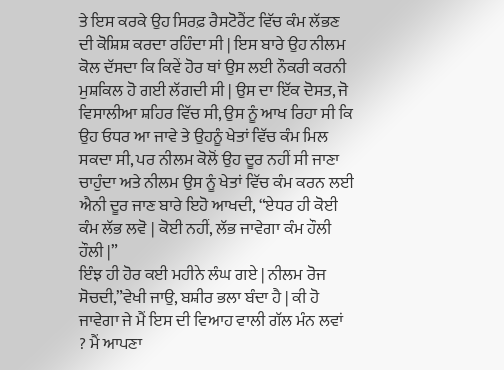ਤੇ ਇਸ ਕਰਕੇ ਉਹ ਸਿਰਫ਼ ਰੈਸਟੋਰੈਂਟ ਵਿੱਚ ਕੰਮ ਲੱਭਣ ਦੀ ਕੋਸ਼ਿਸ਼ ਕਰਦਾ ਰਹਿੰਦਾ ਸੀ | ਇਸ ਬਾਰੇ ਉਹ ਨੀਲਮ ਕੋਲ ਦੱਸਦਾ ਕਿ ਕਿਵੇਂ ਹੋਰ ਥਾਂ ਉਸ ਲਈ ਨੌਕਰੀ ਕਰਨੀ ਮੁਸ਼ਕਿਲ ਹੋ ਗਈ ਲੱਗਦੀ ਸੀ | ਉਸ ਦਾ ਇੱਕ ਦੋਸਤ, ਜੋ ਵਿਸਾਲੀਆ ਸ਼ਹਿਰ ਵਿੱਚ ਸੀ, ਉਸ ਨੂੰ ਆਖ ਰਿਹਾ ਸੀ ਕਿ ਉਹ ਓਧਰ ਆ ਜਾਵੇ ਤੇ ਉਹਨੂੰ ਖੇਤਾਂ ਵਿੱਚ ਕੰਮ ਮਿਲ ਸਕਦਾ ਸੀ, ਪਰ ਨੀਲਮ ਕੋਲੋਂ ਉਹ ਦੂਰ ਨਹੀਂ ਸੀ ਜਾਣਾ ਚਾਹੁੰਦਾ ਅਤੇ ਨੀਲਮ ਉਸ ਨੂੰ ਖੇਤਾਂ ਵਿੱਚ ਕੰਮ ਕਰਨ ਲਈ ਐਨੀ ਦੂਰ ਜਾਣ ਬਾਰੇ ਇਹੋ ਆਖਦੀ, “ਏਧਰ ਹੀ ਕੋਈ ਕੰਮ ਲੱਭ ਲਵੋ | ਕੋਈ ਨਹੀਂ, ਲੱਭ ਜਾਵੇਗਾ ਕੰਮ ਹੌਲੀ ਹੌਲੀ |”
ਇੰਝ ਹੀ ਹੋਰ ਕਈ ਮਹੀਨੇ ਲੰਘ ਗਏ | ਨੀਲਮ ਰੋਜ ਸੋਚਦੀ,”ਵੇਖੀ ਜਾਉ, ਬਸ਼ੀਰ ਭਲਾ ਬੰਦਾ ਹੈ | ਕੀ ਹੋ ਜਾਵੇਗਾ ਜੇ ਮੈਂ ਇਸ ਦੀ ਵਿਆਹ ਵਾਲੀ ਗੱਲ ਮੰਨ ਲਵਾਂ ? ਮੈਂ ਆਪਣਾ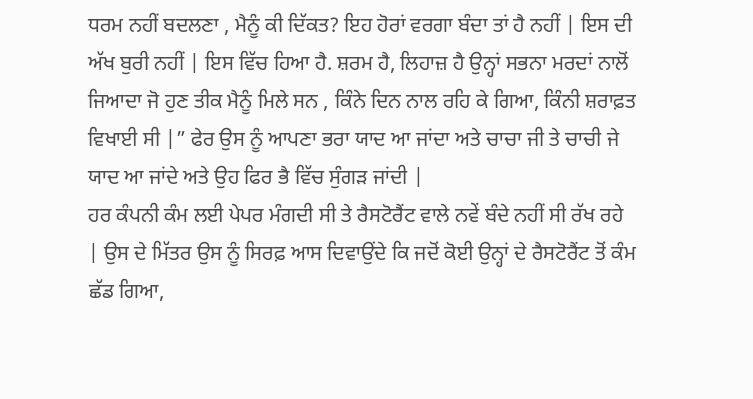ਧਰਮ ਨਹੀਂ ਬਦਲਣਾ , ਮੈਨੂੰ ਕੀ ਦਿੱਕਤ? ਇਹ ਹੋਰਾਂ ਵਰਗਾ ਬੰਦਾ ਤਾਂ ਹੈ ਨਹੀਂ | ਇਸ ਦੀ ਅੱਖ ਬੁਰੀ ਨਹੀਂ | ਇਸ ਵਿੱਚ ਹਿਆ ਹੈ. ਸ਼ਰਮ ਹੈ, ਲਿਹਾਜ਼ ਹੈ ਉਨ੍ਹਾਂ ਸਭਨਾ ਮਰਦਾਂ ਨਾਲੋਂ ਜਿਆਦਾ ਜੋ ਹੁਣ ਤੀਕ ਮੈਨੂੰ ਮਿਲੇ ਸਨ , ਕਿੰਨੇ ਦਿਨ ਨਾਲ ਰਹਿ ਕੇ ਗਿਆ, ਕਿੰਨੀ ਸ਼ਰਾਫ਼ਤ ਵਿਖਾਈ ਸੀ |” ਫੇਰ ਉਸ ਨੂੰ ਆਪਣਾ ਭਰਾ ਯਾਦ ਆ ਜਾਂਦਾ ਅਤੇ ਚਾਚਾ ਜੀ ਤੇ ਚਾਚੀ ਜੇ ਯਾਦ ਆ ਜਾਂਦੇ ਅਤੇ ਉਹ ਫਿਰ ਭੈ ਵਿੱਚ ਸੁੰਗੜ ਜਾਂਦੀ |
ਹਰ ਕੰਪਨੀ ਕੰਮ ਲਈ ਪੇਪਰ ਮੰਗਦੀ ਸੀ ਤੇ ਰੈਸਟੋਰੈਂਟ ਵਾਲੇ ਨਵੇਂ ਬੰਦੇ ਨਹੀਂ ਸੀ ਰੱਖ ਰਹੇ | ਉਸ ਦੇ ਮਿੱਤਰ ਉਸ ਨੂੰ ਸਿਰਫ਼ ਆਸ ਦਿਵਾਉਂਦੇ ਕਿ ਜਦੋਂ ਕੋਈ ਉਨ੍ਹਾਂ ਦੇ ਰੈਸਟੋਰੈਂਟ ਤੋਂ ਕੰਮ ਛੱਡ ਗਿਆ,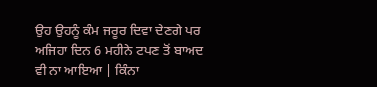ਉਹ ਉਹਨੂੰ ਕੰਮ ਜਰੂਰ ਦਿਵਾ ਦੇਣਗੇ ਪਰ ਅਜਿਹਾ ਦਿਨ 6 ਮਹੀਨੇ ਟਪਣ ਤੋਂ ਬਾਅਦ ਵੀ ਨਾ ਆਇਆ | ਕਿੰਨਾ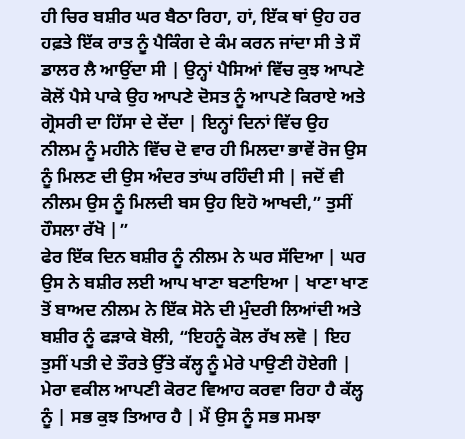ਹੀ ਚਿਰ ਬਸ਼ੀਰ ਘਰ ਬੈਠਾ ਰਿਹਾ, ਹਾਂ, ਇੱਕ ਥਾਂ ਉਹ ਹਰ ਹਫ਼ਤੇ ਇੱਕ ਰਾਤ ਨੂੰ ਪੈਕਿੰਗ ਦੇ ਕੰਮ ਕਰਨ ਜਾਂਦਾ ਸੀ ਤੇ ਸੌ ਡਾਲਰ ਲੈ ਆਉਂਦਾ ਸੀ | ਉਨ੍ਹਾਂ ਪੈਸਿਆਂ ਵਿੱਚ ਕੁਝ ਆਪਣੇ ਕੋਲੋਂ ਪੈਸੇ ਪਾਕੇ ਉਹ ਆਪਣੇ ਦੋਸਤ ਨੂੰ ਆਪਣੇ ਕਿਰਾਏ ਅਤੇ ਗ੍ਰੋਸਰੀ ਦਾ ਹਿੱਸਾ ਦੇ ਦੇਂਦਾ | ਇਨ੍ਹਾਂ ਦਿਨਾਂ ਵਿੱਚ ਉਹ ਨੀਲਮ ਨੂੰ ਮਹੀਨੇ ਵਿੱਚ ਦੋ ਵਾਰ ਹੀ ਮਿਲਦਾ ਭਾਵੇਂ ਰੋਜ ਉਸ ਨੂੰ ਮਿਲਣ ਦੀ ਉਸ ਅੰਦਰ ਤਾਂਘ ਰਹਿੰਦੀ ਸੀ | ਜਦੋਂ ਵੀ ਨੀਲਮ ਉਸ ਨੂੰ ਮਿਲਦੀ ਬਸ ਉਹ ਇਹੋ ਆਖਦੀ,” ਤੁਸੀਂ ਹੌਸਲਾ ਰੱਖੋ |”
ਫੇਰ ਇੱਕ ਦਿਨ ਬਸ਼ੀਰ ਨੂੰ ਨੀਲਮ ਨੇ ਘਰ ਸੱਦਿਆ | ਘਰ ਉਸ ਨੇ ਬਸ਼ੀਰ ਲਈ ਆਪ ਖਾਣਾ ਬਣਾਇਆ | ਖਾਣਾ ਖਾਣ ਤੋਂ ਬਾਅਦ ਨੀਲਮ ਨੇ ਇੱਕ ਸੋਨੇ ਦੀ ਮੁੰਦਰੀ ਲਿਆਂਦੀ ਅਤੇ ਬਸ਼ੀਰ ਨੂੰ ਫੜਾਕੇ ਬੋਲੀ, “ਇਹਨੂੰ ਕੋਲ ਰੱਖ ਲਵੋ | ਇਹ ਤੁਸੀਂ ਪਤੀ ਦੇ ਤੌਰਤੇ ਉੱਤੇ ਕੱਲ੍ਹ ਨੂੰ ਮੇਰੇ ਪਾਉਣੀ ਹੋਏਗੀ | ਮੇਰਾ ਵਕੀਲ ਆਪਣੀ ਕੋਰਟ ਵਿਆਹ ਕਰਵਾ ਰਿਹਾ ਹੈ ਕੱਲ੍ਹ ਨੂੰ | ਸਭ ਕੁਝ ਤਿਆਰ ਹੈ | ਮੈਂ ਉਸ ਨੂੰ ਸਭ ਸਮਝਾ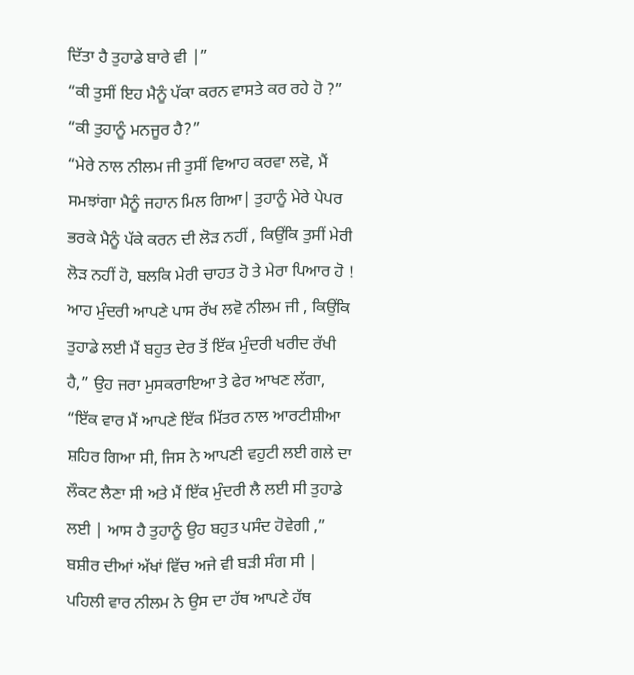ਦਿੱਤਾ ਹੈ ਤੁਹਾਡੇ ਬਾਰੇ ਵੀ |”
“ਕੀ ਤੁਸੀਂ ਇਹ ਮੈਨੂੰ ਪੱਕਾ ਕਰਨ ਵਾਸਤੇ ਕਰ ਰਹੇ ਹੋ ?”
“ਕੀ ਤੁਹਾਨੂੰ ਮਨਜੂਰ ਹੈ?”
“ਮੇਰੇ ਨਾਲ ਨੀਲਮ ਜੀ ਤੁਸੀਂ ਵਿਆਹ ਕਰਵਾ ਲਵੋ, ਮੈਂ ਸਮਝਾਂਗਾ ਮੈਨੂੰ ਜਹਾਨ ਮਿਲ ਗਿਆ| ਤੁਹਾਨੂੰ ਮੇਰੇ ਪੇਪਰ ਭਰਕੇ ਮੈਨੂੰ ਪੱਕੇ ਕਰਨ ਦੀ ਲੋੜ ਨਹੀਂ , ਕਿਉਂਕਿ ਤੁਸੀਂ ਮੇਰੀ ਲੋੜ ਨਹੀਂ ਹੋ, ਬਲਕਿ ਮੇਰੀ ਚਾਹਤ ਹੋ ਤੇ ਮੇਰਾ ਪਿਆਰ ਹੋ ! ਆਹ ਮੁੰਦਰੀ ਆਪਣੇ ਪਾਸ ਰੱਖ ਲਵੋ ਨੀਲਮ ਜੀ , ਕਿਉਂਕਿ ਤੁਹਾਡੇ ਲਈ ਮੈਂ ਬਹੁਤ ਦੇਰ ਤੋਂ ਇੱਕ ਮੁੰਦਰੀ ਖਰੀਦ ਰੱਖੀ ਹੈ,” ਉਹ ਜਰਾ ਮੁਸਕਰਾਇਆ ਤੇ ਫੇਰ ਆਖਣ ਲੱਗਾ, “ਇੱਕ ਵਾਰ ਮੈਂ ਆਪਣੇ ਇੱਕ ਮਿੱਤਰ ਨਾਲ ਆਰਟੀਸ਼ੀਆ ਸ਼ਹਿਰ ਗਿਆ ਸੀ, ਜਿਸ ਨੇ ਆਪਣੀ ਵਹੁਟੀ ਲਈ ਗਲੇ ਦਾ ਲੌਕਟ ਲੈਣਾ ਸੀ ਅਤੇ ਮੈਂ ਇੱਕ ਮੁੰਦਰੀ ਲੈ ਲਈ ਸੀ ਤੁਹਾਡੇ ਲਈ | ਆਸ ਹੈ ਤੁਹਾਨੂੰ ਉਹ ਬਹੁਤ ਪਸੰਦ ਹੋਵੇਗੀ ,” ਬਸ਼ੀਰ ਦੀਆਂ ਅੱਖਾਂ ਵਿੱਚ ਅਜੇ ਵੀ ਬੜੀ ਸੰਗ ਸੀ |
ਪਹਿਲੀ ਵਾਰ ਨੀਲਮ ਨੇ ਉਸ ਦਾ ਹੱਥ ਆਪਣੇ ਹੱਥ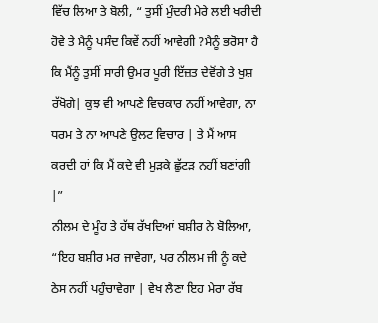ਵਿੱਚ ਲਿਆ ਤੇ ਬੋਲੀ, “ ਤੁਸੀਂ ਮੁੰਦਰੀ ਮੇਰੇ ਲਈ ਖਰੀਦੀ ਹੋਵੇ ਤੇ ਮੈਨੂੰ ਪਸੰਦ ਕਿਵੇਂ ਨਹੀਂ ਆਵੇਗੀ ?ਮੈਨੂੰ ਭਰੋਸਾ ਹੈ ਕਿ ਮੈਂਨੂੰ ਤੁਸੀਂ ਸਾਰੀ ਉਮਰ ਪੂਰੀ ਇੱਜ਼ਤ ਦੇਵੋਂਗੇ ਤੇ ਖੁਸ਼ ਰੱਖੋਗੇ| ਕੁਝ ਵੀ ਆਪਣੇ ਵਿਚਕਾਰ ਨਹੀਂ ਆਵੇਗਾ, ਨਾ ਧਰਮ ਤੇ ਨਾ ਆਪਣੇ ਉਲਟ ਵਿਚਾਰ | ਤੇ ਮੈਂ ਆਸ ਕਰਦੀ ਹਾਂ ਕਿ ਮੈਂ ਕਦੇ ਵੀ ਮੁੜਕੇ ਛੁੱਟੜ ਨਹੀਂ ਬਣਾਂਗੀ |”
ਨੀਲਮ ਦੇ ਮੂੰਹ ਤੇ ਹੱਥ ਰੱਖਦਿਆਂ ਬਸ਼ੀਰ ਨੇ ਬੋਲਿਆ, “ਇਹ ਬਸ਼ੀਰ ਮਰ ਜਾਵੇਗਾ, ਪਰ ਨੀਲਮ ਜੀ ਨੂੰ ਕਦੇ ਠੇਸ ਨਹੀਂ ਪਹੁੰਚਾਵੇਗਾ | ਵੇਖ ਲੈਣਾ ਇਹ ਮੇਰਾ ਰੱਬ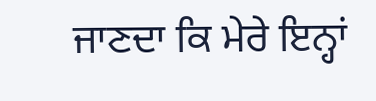ਜਾਣਦਾ ਕਿ ਮੇਰੇ ਇਨ੍ਹਾਂ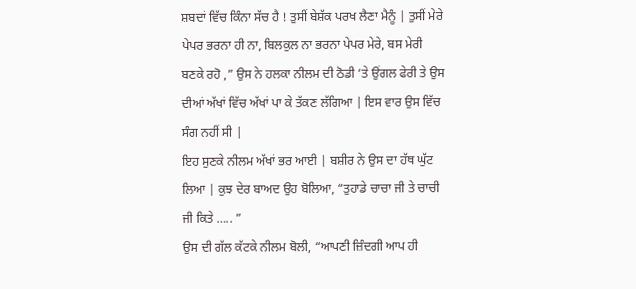ਸ਼ਬਦਾਂ ਵਿੱਚ ਕਿੰਨਾ ਸੱਚ ਹੈ ! ਤੁਸੀਂ ਬੇਸ਼ੱਕ ਪਰਖ ਲੈਣਾ ਮੈਨੂੰ | ਤੁਸੀਂ ਮੇਰੇ ਪੇਪਰ ਭਰਨਾ ਹੀ ਨਾ, ਬਿਲਕੁਲ ਨਾ ਭਰਨਾ ਪੇਪਰ ਮੇਰੇ, ਬਸ ਮੇਰੀ ਬਣਕੇ ਰਹੋ ,” ਉਸ ਨੇ ਹਲਕਾ ਨੀਲਮ ਦੀ ਠੋਡੀ ‘ਤੇ ਉਂਗਲ ਫੇਰੀ ਤੇ ਉਸ ਦੀਆਂ ਅੱਖਾਂ ਵਿੱਚ ਅੱਖਾਂ ਪਾ ਕੇ ਤੱਕਣ ਲੱਗਿਆ | ਇਸ ਵਾਰ ਉਸ ਵਿੱਚ ਸੰਗ ਨਹੀਂ ਸੀ |
ਇਹ ਸੁਣਕੇ ਨੀਲਮ ਅੱਖਾਂ ਭਰ ਆਈ | ਬਸ਼ੀਰ ਨੇ ਉਸ ਦਾ ਹੱਥ ਘੁੱਟ ਲਿਆ | ਕੁਝ ਦੇਰ ਬਾਅਦ ਉਹ ਬੋਲਿਆ, “ਤੁਹਾਡੇ ਚਾਚਾ ਜੀ ਤੇ ਚਾਚੀ ਜੀ ਕਿਤੇ ….. ”
ਉਸ ਦੀ ਗੱਲ ਕੱਟਕੇ ਨੀਲਮ ਬੋਲੀ, “ਆਪਣੀ ਜ਼ਿੰਦਗੀ ਆਪ ਹੀ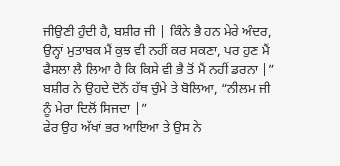ਜੀਉਣੀ ਹੁੰਦੀ ਹੈ, ਬਸ਼ੀਰ ਜੀ | ਕਿੰਨੇ ਭੈ ਹਨ ਮੇਰੇ ਅੰਦਰ, ਉਨ੍ਹਾਂ ਮੁਤਾਬਕ ਮੈਂ ਕੁਝ ਵੀ ਨਹੀਂ ਕਰ ਸਕਣਾ, ਪਰ ਹੁਣ ਮੈਂ ਫੈਸਲਾ ਲੈ ਲਿਆ ਹੈ ਕਿ ਕਿਸੇ ਵੀ ਭੈ ਤੋਂ ਮੈਂ ਨਹੀਂ ਡਰਨਾ |”
ਬਸ਼ੀਰ ਨੇ ਉਹਦੇ ਦੋਨੋਂ ਹੱਥ ਚੁੰਮੇ ਤੇ ਬੋਲਿਆ, “ਨੀਲਮ ਜੀ ਨੂੰ ਮੇਰਾ ਦਿਲੋਂ ਸਿਜਦਾ |”
ਫੇਰ ਉਹ ਅੱਖਾਂ ਭਰ ਆਇਆ ਤੇ ਉਸ ਨੇ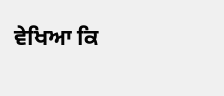ਵੇਖਿਆ ਕਿ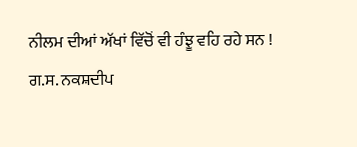ਨੀਲਮ ਦੀਆਂ ਅੱਖਾਂ ਵਿੱਚੋਂ ਵੀ ਹੰਝੂ ਵਹਿ ਰਹੇ ਸਨ !
ਗ.ਸ. ਨਕਸ਼ਦੀਪ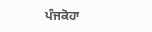ਪੰਜਕੋਹਾ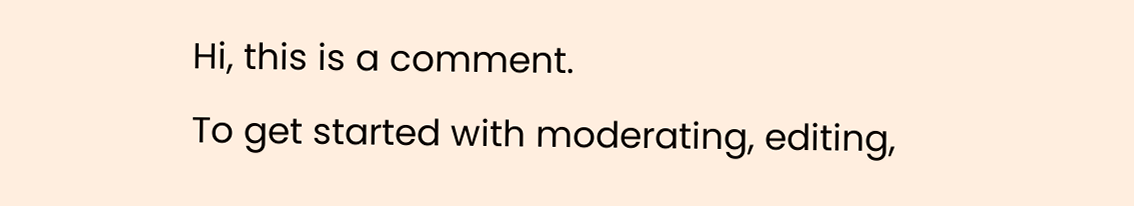Hi, this is a comment.
To get started with moderating, editing,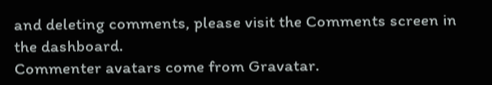and deleting comments, please visit the Comments screen in the dashboard.
Commenter avatars come from Gravatar.